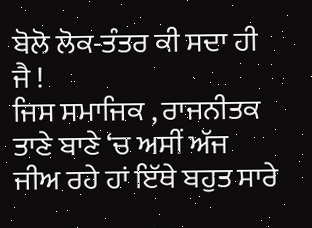ਬੋਲੋ ਲੋਕ-ਤੰਤਰ ਕੀ ਸਦਾ ਹੀ ਜੈ !
ਜਿਸ ਸਮਾਜਿਕ , ਰਾਜਨੀਤਕ ਤਾਣੇ ਬਾਣੇ ‘ਚ ਅਸੀਂ ਅੱਜ ਜੀਅ ਰਹੇ ਹਾਂ ਇੱਥੇ ਬਹੁਤ ਸਾਰੇ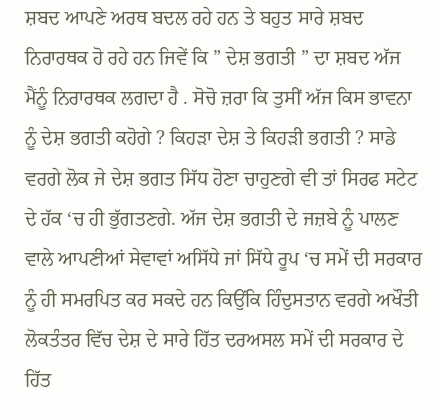ਸ਼ਬਦ ਆਪਣੇ ਅਰਥ ਬਦਲ ਰਹੇ ਹਨ ਤੇ ਬਹੁਤ ਸਾਰੇ ਸ਼ਬਦ ਨਿਰਾਰਥਕ ਹੋ ਰਹੇ ਹਨ ਜਿਵੇਂ ਕਿ ” ਦੇਸ਼ ਭਗਤੀ ” ਦਾ ਸ਼ਬਦ ਅੱਜ ਮੈਂਨੂੰ ਨਿਰਾਰਥਕ ਲਗਦਾ ਹੈ . ਸੋਚੋ ਜ਼ਰਾ ਕਿ ਤੁਸੀਂ ਅੱਜ ਕਿਸ ਭਾਵਨਾ ਨੂੰ ਦੇਸ਼ ਭਗਤੀ ਕਹੋਗੇ ? ਕਿਹੜਾ ਦੇਸ਼ ਤੇ ਕਿਹੜੀ ਭਗਤੀ ? ਸਾਡੇ ਵਰਗੇ ਲੋਕ ਜੇ ਦੇਸ਼ ਭਗਤ ਸਿੱਧ ਹੋਣਾ ਚਾਹੁਣਗੇ ਵੀ ਤਾਂ ਸਿਰਫ ਸਟੇਟ ਦੇ ਹੱਕ ‘ਚ ਹੀ ਭੁੱਗਤਣਗੇ. ਅੱਜ ਦੇਸ਼ ਭਗਤੀ ਦੇ ਜਜ਼ਬੇ ਨੂੰ ਪਾਲਣ ਵਾਲੇ ਆਪਣੀਆਂ ਸੇਵਾਵਾਂ ਅਸਿੱਧੇ ਜਾਂ ਸਿੱਧੇ ਰੂਪ ‘ਚ ਸਮੇਂ ਦੀ ਸਰਕਾਰ ਨੂੰ ਹੀ ਸਮਰਪਿਤ ਕਰ ਸਕਦੇ ਹਨ ਕਿਉਂਕਿ ਹਿੰਦੁਸਤਾਨ ਵਰਗੇ ਅਖੌਤੀ ਲੋਕਤੰਤਰ ਵਿੱਚ ਦੇਸ਼ ਦੇ ਸਾਰੇ ਹਿੱਤ ਦਰਅਸਲ ਸਮੇਂ ਦੀ ਸਰਕਾਰ ਦੇ ਹਿੱਤ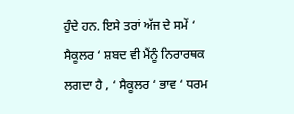ਹੁੰਦੇ ਹਨ. ਇਸੇ ਤਰਾਂ ਅੱਜ ਦੇ ਸਮੇਂ ‘ ਸੈਕੂਲਰ ‘ ਸ਼ਬਦ ਵੀ ਮੈਂਨੂੰ ਨਿਰਾਰਥਕ ਲਗਦਾ ਹੈ , ‘ ਸੈਕੂਲਰ ‘ ਭਾਵ ‘ ਧਰਮ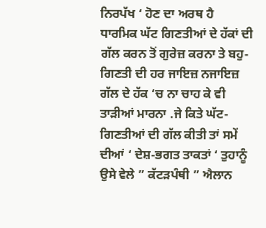ਨਿਰਪੱਖ ‘ ਹੋਣ ਦਾ ਅਰਥ ਹੈ ਧਾਰਮਿਕ ਘੱਟ ਗਿਣਤੀਆਂ ਦੇ ਹੱਕਾਂ ਦੀ ਗੱਲ ਕਰਨ ਤੋਂ ਗੁਰੇਜ਼ ਕਰਨਾ ਤੇ ਬਹੁ-ਗਿਣਤੀ ਦੀ ਹਰ ਜਾਇਜ਼ ਨਜਾਇਜ਼ ਗੱਲ ਦੇ ਹੱਕ ‘ਚ ਨਾ ਚਾਹ ਕੇ ਵੀ ਤਾੜੀਆਂ ਮਾਰਨਾ .ਜੇ ਕਿਤੇ ਘੱਟ-ਗਿਣਤੀਆਂ ਦੀ ਗੱਲ ਕੀਤੀ ਤਾਂ ਸਮੇਂ ਦੀਆਂ ‘ ਦੇਸ਼-ਭਗਤ ਤਾਕਤਾਂ ‘ ਤੁਹਾਨੂੰ ਉਸੇ ਵੇਲੇ ” ਕੱਟੜਪੰਥੀ ” ਐਲਾਨ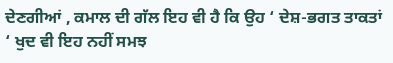ਦੇਣਗੀਆਂ , ਕਮਾਲ ਦੀ ਗੱਲ ਇਹ ਵੀ ਹੈ ਕਿ ਉਹ ‘ ਦੇਸ਼-ਭਗਤ ਤਾਕਤਾਂ ‘ ਖੁਦ ਵੀ ਇਹ ਨਹੀਂ ਸਮਝ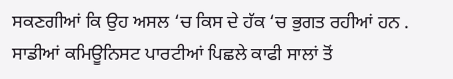ਸਕਣਗੀਆਂ ਕਿ ਉਹ ਅਸਲ ‘ਚ ਕਿਸ ਦੇ ਹੱਕ ‘ਚ ਭੁਗਤ ਰਹੀਆਂ ਹਨ . ਸਾਡੀਆਂ ਕਮਿਊਨਿਸਟ ਪਾਰਟੀਆਂ ਪਿਛਲੇ ਕਾਫੀ ਸਾਲਾਂ ਤੋਂ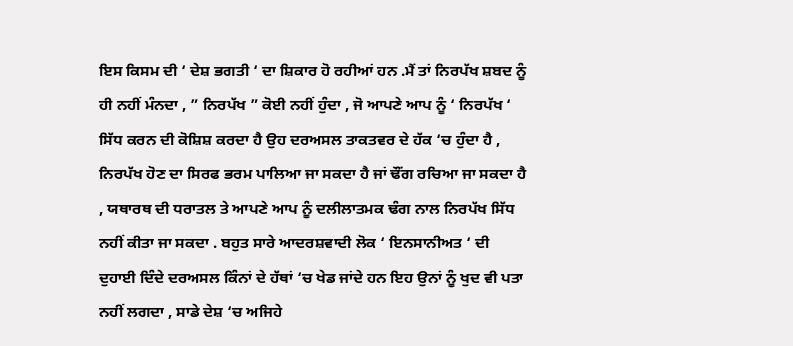ਇਸ ਕਿਸਮ ਦੀ ‘ ਦੇਸ਼ ਭਗਤੀ ‘ ਦਾ ਸ਼ਿਕਾਰ ਹੋ ਰਹੀਆਂ ਹਨ .ਮੈਂ ਤਾਂ ਨਿਰਪੱਖ ਸ਼ਬਦ ਨੂੰ ਹੀ ਨਹੀਂ ਮੰਨਦਾ , ” ਨਿਰਪੱਖ ” ਕੋਈ ਨਹੀਂ ਹੁੰਦਾ , ਜੋ ਆਪਣੇ ਆਪ ਨੂੰ ‘ ਨਿਰਪੱਖ ‘ ਸਿੱਧ ਕਰਨ ਦੀ ਕੋਸ਼ਿਸ਼ ਕਰਦਾ ਹੈ ਉਹ ਦਰਅਸਲ ਤਾਕਤਵਰ ਦੇ ਹੱਕ ‘ਚ ਹੁੰਦਾ ਹੈ , ਨਿਰਪੱਖ ਹੋਣ ਦਾ ਸਿਰਫ ਭਰਮ ਪਾਲਿਆ ਜਾ ਸਕਦਾ ਹੈ ਜਾਂ ਢੌਂਗ ਰਚਿਆ ਜਾ ਸਕਦਾ ਹੈ , ਯਥਾਰਥ ਦੀ ਧਰਾਤਲ ਤੇ ਆਪਣੇ ਆਪ ਨੂੰ ਦਲੀਲਾਤਮਕ ਢੰਗ ਨਾਲ ਨਿਰਪੱਖ ਸਿੱਧ ਨਹੀਂ ਕੀਤਾ ਜਾ ਸਕਦਾ . ਬਹੁਤ ਸਾਰੇ ਆਦਰਸ਼ਵਾਦੀ ਲੋਕ ‘ ਇਨਸਾਨੀਅਤ ‘ ਦੀ ਦੁਹਾਈ ਦਿੰਦੇ ਦਰਅਸਲ ਕਿੰਨਾਂ ਦੇ ਹੱਥਾਂ ‘ਚ ਖੇਡ ਜਾਂਦੇ ਹਨ ਇਹ ਉਨਾਂ ਨੂੰ ਖੁਦ ਵੀ ਪਤਾ ਨਹੀਂ ਲਗਦਾ , ਸਾਡੇ ਦੇਸ਼ ‘ਚ ਅਜਿਹੇ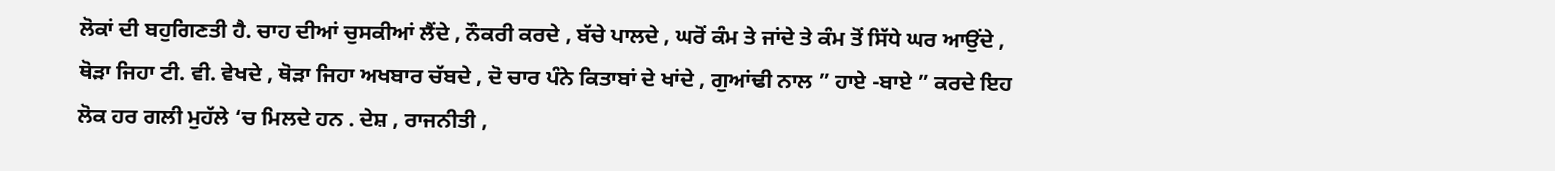ਲੋਕਾਂ ਦੀ ਬਹੁਗਿਣਤੀ ਹੈ. ਚਾਹ ਦੀਆਂ ਚੁਸਕੀਆਂ ਲੈਂਦੇ , ਨੌਕਰੀ ਕਰਦੇ , ਬੱਚੇ ਪਾਲਦੇ , ਘਰੋਂ ਕੰਮ ਤੇ ਜਾਂਦੇ ਤੇ ਕੰਮ ਤੋਂ ਸਿੱਧੇ ਘਰ ਆਉਂਦੇ , ਥੋੜਾ ਜਿਹਾ ਟੀ. ਵੀ. ਵੇਖਦੇ , ਥੋੜਾ ਜਿਹਾ ਅਖਬਾਰ ਚੱਬਦੇ , ਦੋ ਚਾਰ ਪੰਨੇ ਕਿਤਾਬਾਂ ਦੇ ਖਾਂਦੇ , ਗੁਆਂਢੀ ਨਾਲ ” ਹਾਏ -ਬਾਏ ” ਕਰਦੇ ਇਹ ਲੋਕ ਹਰ ਗਲੀ ਮੁਹੱਲੇ ‘ਚ ਮਿਲਦੇ ਹਨ . ਦੇਸ਼ , ਰਾਜਨੀਤੀ ,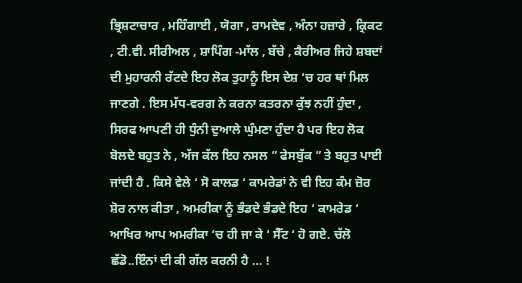ਭ੍ਰਿਸ਼ਟਾਚਾਰ , ਮਹਿੰਗਾਈ , ਯੋਗਾ , ਰਾਮਦੇਵ , ਅੰਨਾ ਹਜ਼ਾਰੇ , ਕ੍ਰਿਕਟ , ਟੀ.ਵੀ. ਸੀਰੀਅਲ , ਸ਼ਾਪਿੰਗ -ਮਾੱਲ , ਬੱਚੇ , ਕੈਰੀਅਰ ਜਿਹੇ ਸ਼ਬਦਾਂ ਦੀ ਮੁਹਾਰਨੀ ਰੱਟਦੇ ਇਹ ਲੋਕ ਤੁਹਾਨੂੰ ਇਸ ਦੇਸ਼ ‘ਚ ਹਰ ਥਾਂ ਮਿਲ ਜਾਣਗੇ . ਇਸ ਮੱਧ-ਵਰਗ ਨੇ ਕਰਨਾ ਕਤਰਨਾ ਕੁੱਝ ਨਹੀਂ ਹੁੰਦਾ , ਸਿਰਫ ਆਪਣੀ ਹੀ ਧੁੰਨੀ ਦੁਆਲੇ ਘੁੰਮਣਾ ਹੁੰਦਾ ਹੈ ਪਰ ਇਹ ਲੋਕ ਬੋਲਦੇ ਬਹੁਤ ਨੇ , ਅੱਜ ਕੱਲ ਇਹ ਨਸਲ ” ਫੇਸਬੁੱਕ ” ਤੇ ਬਹੁਤ ਪਾਈ ਜਾਂਦੀ ਹੈ . ਕਿਸੇ ਵੇਲੇ ‘ ਸੋ ਕਾਲਡ ‘ ਕਾਮਰੇਡਾਂ ਨੇ ਵੀ ਇਹ ਕੰਮ ਜ਼ੋਰ ਸ਼ੋਰ ਨਾਲ ਕੀਤਾ , ਅਮਰੀਕਾ ਨੂੰ ਭੰਡਦੇ ਭੰਡਦੇ ਇਹ ‘ ਕਾਮਰੇਡ ‘ ਆਖਿਰ ਆਪ ਅਮਰੀਕਾ ‘ਚ ਹੀ ਜਾ ਕੇ ‘ ਸੈੱਟ ‘ ਹੋ ਗਏ. ਚੱਲੋ ਛੱਡੋ..ਇੰਨਾਂ ਦੀ ਕੀ ਗੱਲ ਕਰਨੀ ਹੈ … !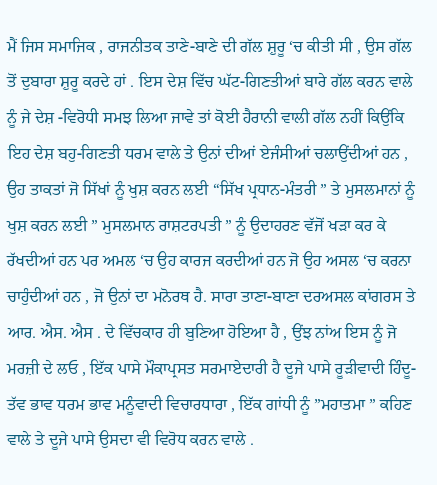ਮੈਂ ਜਿਸ ਸਮਾਜਿਕ , ਰਾਜਨੀਤਕ ਤਾਣੇ-ਬਾਣੇ ਦੀ ਗੱਲ ਸ਼ੁਰੂ ‘ਚ ਕੀਤੀ ਸੀ , ਉਸ ਗੱਲ ਤੋਂ ਦੁਬਾਰਾ ਸ਼ੁਰੂ ਕਰਦੇ ਹਾਂ . ਇਸ ਦੇਸ਼ ਵਿੱਚ ਘੱਟ-ਗਿਣਤੀਆਂ ਬਾਰੇ ਗੱਲ ਕਰਨ ਵਾਲੇ ਨੂੰ ਜੇ ਦੇਸ਼ -ਵਿਰੋਧੀ ਸਮਝ ਲਿਆ ਜਾਵੇ ਤਾਂ ਕੋਈ ਹੈਰਾਨੀ ਵਾਲੀ ਗੱਲ ਨਹੀਂ ਕਿਉਂਕਿ ਇਹ ਦੇਸ਼ ਬਹੁ-ਗਿਣਤੀ ਧਰਮ ਵਾਲੇ ਤੇ ਉਨਾਂ ਦੀਆਂ ਏਜੰਸੀਆਂ ਚਲਾਉਂਦੀਆਂ ਹਨ , ਉਹ ਤਾਕਤਾਂ ਜੋ ਸਿੱਖਾਂ ਨੂੰ ਖੁਸ਼ ਕਰਨ ਲਈ “ਸਿੱਖ ਪ੍ਰਧਾਨ-ਮੰਤਰੀ ” ਤੇ ਮੁਸਲਮਾਨਾਂ ਨੂੰ ਖੁਸ਼ ਕਰਨ ਲਈ ” ਮੁਸਲਮਾਨ ਰਾਸ਼ਟਰਪਤੀ ” ਨੂੰ ਉਦਾਹਰਣ ਵੱਜੋਂ ਖੜਾ ਕਰ ਕੇ ਰੱਖਦੀਆਂ ਹਨ ਪਰ ਅਮਲ ‘ਚ ਉਹ ਕਾਰਜ ਕਰਦੀਆਂ ਹਨ ਜੋ ਉਹ ਅਸਲ ‘ਚ ਕਰਨਾ ਚਾਹੁੰਦੀਆਂ ਹਨ , ਜੋ ਉਨਾਂ ਦਾ ਮਨੋਰਥ ਹੈ. ਸਾਰਾ ਤਾਣਾ-ਬਾਣਾ ਦਰਅਸਲ ਕਾਂਗਰਸ ਤੇ ਆਰ. ਐਸ. ਐਸ . ਦੇ ਵਿੱਚਕਾਰ ਹੀ ਬੁਣਿਆ ਹੋਇਆ ਹੈ , ਉਂਝ ਨਾਂਅ ਇਸ ਨੂੰ ਜੋ ਮਰਜ਼ੀ ਦੇ ਲਓ , ਇੱਕ ਪਾਸੇ ਮੌਕਾਪ੍ਰਸਤ ਸਰਮਾਏਦਾਰੀ ਹੈ ਦੂਜੇ ਪਾਸੇ ਰੂੜੀਵਾਦੀ ਹਿੰਦੂ-ਤੱਵ ਭਾਵ ਧਰਮ ਭਾਵ ਮਨੂੰਵਾਦੀ ਵਿਚਾਰਧਾਰਾ , ਇੱਕ ਗਾਂਧੀ ਨੂੰ ”ਮਹਾਤਮਾ ” ਕਹਿਣ ਵਾਲੇ ਤੇ ਦੂਜੇ ਪਾਸੇ ਉਸਦਾ ਵੀ ਵਿਰੋਧ ਕਰਨ ਵਾਲੇ .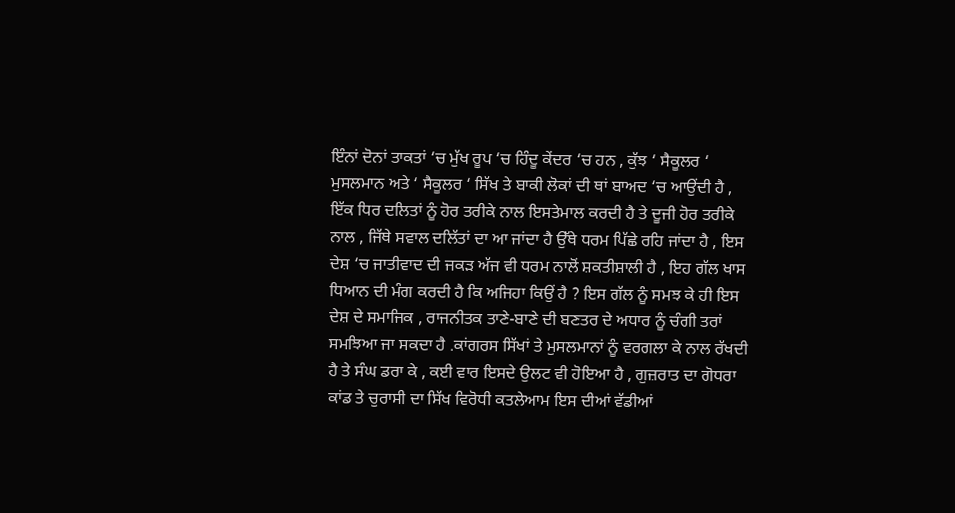ਇੰਨਾਂ ਦੋਨਾਂ ਤਾਕਤਾਂ ‘ਚ ਮੁੱਖ ਰੂਪ ‘ਚ ਹਿੰਦੂ ਕੇਂਦਰ ‘ਚ ਹਨ , ਕੁੱਝ ‘ ਸੈਕੂਲਰ ‘ ਮੁਸਲਮਾਨ ਅਤੇ ‘ ਸੈਕੂਲਰ ‘ ਸਿੱਖ ਤੇ ਬਾਕੀ ਲੋਕਾਂ ਦੀ ਥਾਂ ਬਾਅਦ ‘ਚ ਆਉਂਦੀ ਹੈ , ਇੱਕ ਧਿਰ ਦਲਿਤਾਂ ਨੂੰ ਹੋਰ ਤਰੀਕੇ ਨਾਲ ਇਸਤੇਮਾਲ ਕਰਦੀ ਹੈ ਤੇ ਦੂਜੀ ਹੋਰ ਤਰੀਕੇ ਨਾਲ , ਜਿੱਥੇ ਸਵਾਲ ਦਲਿੱਤਾਂ ਦਾ ਆ ਜਾਂਦਾ ਹੈ ਉੱਥੇ ਧਰਮ ਪਿੱਛੇ ਰਹਿ ਜਾਂਦਾ ਹੈ , ਇਸ ਦੇਸ਼ ‘ਚ ਜਾਤੀਵਾਦ ਦੀ ਜਕੜ ਅੱਜ ਵੀ ਧਰਮ ਨਾਲੋਂ ਸ਼ਕਤੀਸ਼ਾਲੀ ਹੈ , ਇਹ ਗੱਲ ਖਾਸ ਧਿਆਨ ਦੀ ਮੰਗ ਕਰਦੀ ਹੈ ਕਿ ਅਜਿਹਾ ਕਿਉਂ ਹੈ ? ਇਸ ਗੱਲ ਨੂੰ ਸਮਝ ਕੇ ਹੀ ਇਸ ਦੇਸ਼ ਦੇ ਸਮਾਜਿਕ , ਰਾਜਨੀਤਕ ਤਾਣੇ-ਬਾਣੇ ਦੀ ਬਣਤਰ ਦੇ ਅਧਾਰ ਨੂੰ ਚੰਗੀ ਤਰਾਂ ਸਮਝਿਆ ਜਾ ਸਕਦਾ ਹੈ .ਕਾਂਗਰਸ ਸਿੱਖਾਂ ਤੇ ਮੁਸਲਮਾਨਾਂ ਨੂੰ ਵਰਗਲਾ ਕੇ ਨਾਲ ਰੱਖਦੀ ਹੈ ਤੇ ਸੰਘ ਡਰਾ ਕੇ , ਕਈ ਵਾਰ ਇਸਦੇ ਉਲਟ ਵੀ ਹੋਇਆ ਹੈ , ਗੁਜ਼ਰਾਤ ਦਾ ਗੋਧਰਾ ਕਾਂਡ ਤੇ ਚੁਰਾਸੀ ਦਾ ਸਿੱਖ ਵਿਰੋਧੀ ਕਤਲੇਆਮ ਇਸ ਦੀਆਂ ਵੱਡੀਆਂ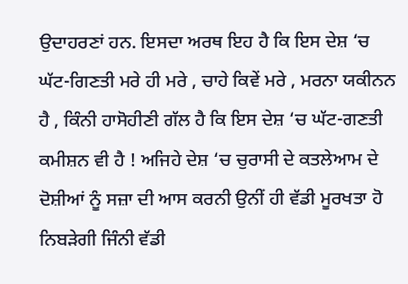ਉਦਾਹਰਣਾਂ ਹਨ. ਇਸਦਾ ਅਰਥ ਇਹ ਹੈ ਕਿ ਇਸ ਦੇਸ਼ ‘ਚ ਘੱਟ-ਗਿਣਤੀ ਮਰੇ ਹੀ ਮਰੇ , ਚਾਹੇ ਕਿਵੇਂ ਮਰੇ , ਮਰਨਾ ਯਕੀਨਨ ਹੈ , ਕਿੰਨੀ ਹਾਸੋਹੀਣੀ ਗੱਲ ਹੈ ਕਿ ਇਸ ਦੇਸ਼ ‘ਚ ਘੱਟ-ਗਣਤੀ ਕਮੀਸ਼ਨ ਵੀ ਹੈ ! ਅਜਿਹੇ ਦੇਸ਼ ‘ਚ ਚੁਰਾਸੀ ਦੇ ਕਤਲੇਆਮ ਦੇ ਦੋਸ਼ੀਆਂ ਨੂੰ ਸਜ਼ਾ ਦੀ ਆਸ ਕਰਨੀ ਉਨੀਂ ਹੀ ਵੱਡੀ ਮੂਰਖਤਾ ਹੋ ਨਿਬੜੇਗੀ ਜਿੰਨੀ ਵੱਡੀ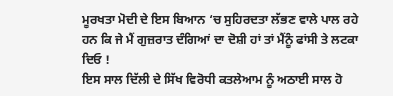ਮੂਰਖਤਾ ਮੋਦੀ ਦੇ ਇਸ ਬਿਆਨ ‘ਚ ਸੁਹਿਰਦਤਾ ਲੱਭਣ ਵਾਲੇ ਪਾਲ ਰਹੇ ਹਨ ਕਿ ਜੇ ਮੈਂ ਗੁਜ਼ਰਾਤ ਦੰਗਿਆਂ ਦਾ ਦੋਸ਼ੀ ਹਾਂ ਤਾਂ ਮੈਂਨੂੰ ਫਾਂਸੀ ਤੇ ਲਟਕਾ ਦਿਓ !
ਇਸ ਸਾਲ ਦਿੱਲੀ ਦੇ ਸਿੱਖ ਵਿਰੋਧੀ ਕਤਲੇਆਮ ਨੂੰ ਅਠਾਈ ਸਾਲ ਹੋ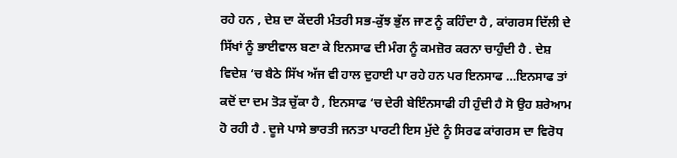ਰਹੇ ਹਨ , ਦੇਸ਼ ਦਾ ਕੇਂਦਰੀ ਮੰਤਰੀ ਸਭ-ਕੁੱਝ ਭੁੱਲ ਜਾਣ ਨੂੰ ਕਹਿੰਦਾ ਹੈ , ਕਾਂਗਰਸ ਦਿੱਲੀ ਦੇ ਸਿੱਖਾਂ ਨੂੰ ਭਾਈਵਾਲ ਬਣਾ ਕੇ ਇਨਸਾਫ ਦੀ ਮੰਗ ਨੂੰ ਕਮਜ਼ੋਰ ਕਰਨਾ ਚਾਹੁੰਦੀ ਹੈ . ਦੇਸ਼ ਵਿਦੇਸ਼ ‘ਚ ਬੈਠੇ ਸਿੱਖ ਅੱਜ ਵੀ ਹਾਲ ਦੁਹਾਈ ਪਾ ਰਹੇ ਹਨ ਪਰ ਇਨਸਾਫ …ਇਨਸਾਫ ਤਾਂ ਕਦੋਂ ਦਾ ਦਮ ਤੋੜ ਚੁੱਕਾ ਹੈ , ਇਨਸਾਫ ‘ਚ ਦੇਰੀ ਬੇਇੰਨਸਾਫੀ ਹੀ ਹੁੰਦੀ ਹੈ ਸੋ ਉਹ ਸ਼ਰੇਆਮ ਹੋ ਰਹੀ ਹੈ . ਦੂਜੇ ਪਾਸੇ ਭਾਰਤੀ ਜਨਤਾ ਪਾਰਟੀ ਇਸ ਮੁੱਦੇ ਨੂੰ ਸਿਰਫ ਕਾਂਗਰਸ ਦਾ ਵਿਰੋਧ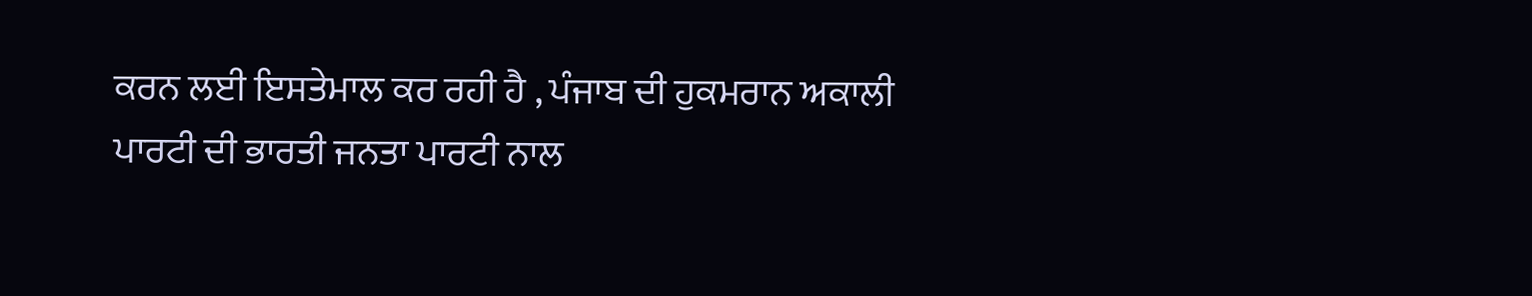ਕਰਨ ਲਈ ਇਸਤੇਮਾਲ ਕਰ ਰਹੀ ਹੈ , ਪੰਜਾਬ ਦੀ ਹੁਕਮਰਾਨ ਅਕਾਲੀ ਪਾਰਟੀ ਦੀ ਭਾਰਤੀ ਜਨਤਾ ਪਾਰਟੀ ਨਾਲ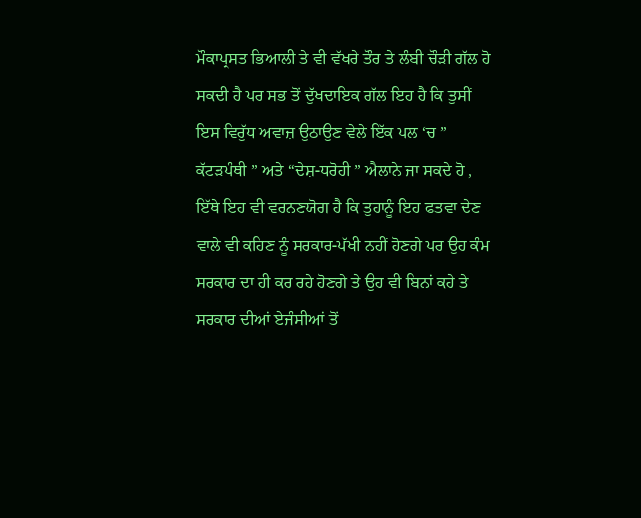ਮੌਕਾਪ੍ਰਸਤ ਭਿਆਲੀ ਤੇ ਵੀ ਵੱਖਰੇ ਤੌਰ ਤੇ ਲੰਬੀ ਚੌੜੀ ਗੱਲ ਹੋ ਸਕਦੀ ਹੈ ਪਰ ਸਭ ਤੋਂ ਦੁੱਖਦਾਇਕ ਗੱਲ ਇਹ ਹੈ ਕਿ ਤੁਸੀਂ ਇਸ ਵਿਰੁੱਧ ਅਵਾਜ਼ ਉਠਾਉਣ ਵੇਲੇ ਇੱਕ ਪਲ ‘ਚ ” ਕੱਟੜਪੰਥੀ ” ਅਤੇ “ਦੇਸ਼-ਧਰੋਹੀ ” ਐਲਾਨੇ ਜਾ ਸਕਦੇ ਹੋ , ਇੱਥੇ ਇਹ ਵੀ ਵਰਨਣਯੋਗ ਹੈ ਕਿ ਤੁਹਾਨੂੰ ਇਹ ਫਤਵਾ ਦੇਣ ਵਾਲੇ ਵੀ ਕਹਿਣ ਨੂੰ ਸਰਕਾਰ-ਪੱਖੀ ਨਹੀਂ ਹੋਣਗੇ ਪਰ ਉਹ ਕੰਮ ਸਰਕਾਰ ਦਾ ਹੀ ਕਰ ਰਹੇ ਹੋਣਗੇ ਤੇ ਉਹ ਵੀ ਬਿਨਾਂ ਕਹੇ ਤੇ ਸਰਕਾਰ ਦੀਆਂ ਏਜੰਸੀਆਂ ਤੋਂ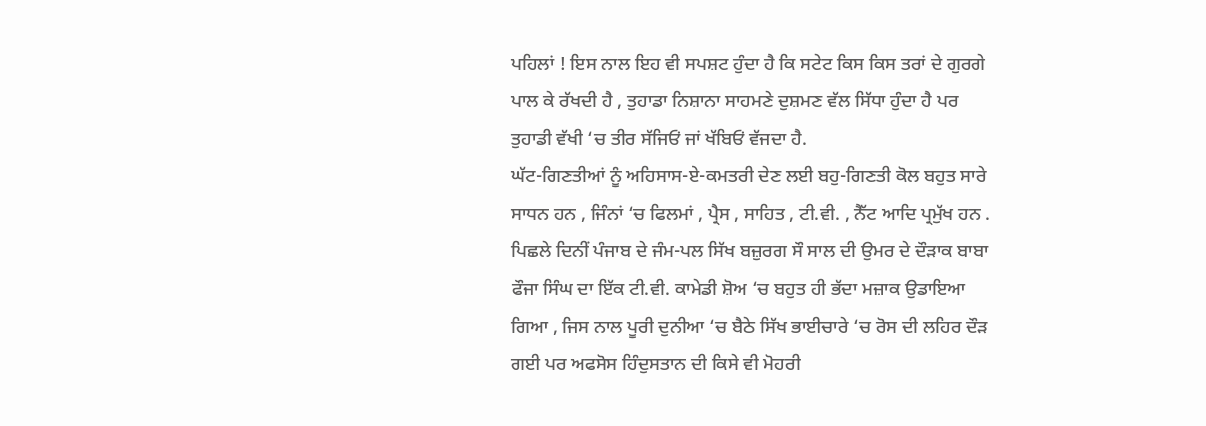ਪਹਿਲਾਂ ! ਇਸ ਨਾਲ ਇਹ ਵੀ ਸਪਸ਼ਟ ਹੁੰਦਾ ਹੈ ਕਿ ਸਟੇਟ ਕਿਸ ਕਿਸ ਤਰਾਂ ਦੇ ਗੁਰਗੇ ਪਾਲ ਕੇ ਰੱਖਦੀ ਹੈ , ਤੁਹਾਡਾ ਨਿਸ਼ਾਨਾ ਸਾਹਮਣੇ ਦੁਸ਼ਮਣ ਵੱਲ ਸਿੱਧਾ ਹੁੰਦਾ ਹੈ ਪਰ ਤੁਹਾਡੀ ਵੱਖੀ ‘ਚ ਤੀਰ ਸੱਜਿਓਂ ਜਾਂ ਖੱਬਿਓਂ ਵੱਜਦਾ ਹੈ.
ਘੱਟ-ਗਿਣਤੀਆਂ ਨੂੰ ਅਹਿਸਾਸ-ਏ-ਕਮਤਰੀ ਦੇਣ ਲਈ ਬਹੁ-ਗਿਣਤੀ ਕੋਲ ਬਹੁਤ ਸਾਰੇ ਸਾਧਨ ਹਨ , ਜਿੰਨਾਂ ‘ਚ ਫਿਲਮਾਂ , ਪ੍ਰੈਸ , ਸਾਹਿਤ , ਟੀ.ਵੀ. , ਨੈੱਟ ਆਦਿ ਪ੍ਰਮੁੱਖ ਹਨ . ਪਿਛਲੇ ਦਿਨੀਂ ਪੰਜਾਬ ਦੇ ਜੰਮ-ਪਲ ਸਿੱਖ ਬਜ਼ੁਰਗ ਸੌ ਸਾਲ ਦੀ ਉਮਰ ਦੇ ਦੌੜਾਕ ਬਾਬਾ ਫੌਜਾ ਸਿੰਘ ਦਾ ਇੱਕ ਟੀ.ਵੀ. ਕਾਮੇਡੀ ਸ਼ੋਅ ‘ਚ ਬਹੁਤ ਹੀ ਭੱਦਾ ਮਜ਼ਾਕ ਉਡਾਇਆ ਗਿਆ , ਜਿਸ ਨਾਲ ਪੂਰੀ ਦੁਨੀਆ ‘ਚ ਬੈਠੇ ਸਿੱਖ ਭਾਈਚਾਰੇ ‘ਚ ਰੋਸ ਦੀ ਲਹਿਰ ਦੌੜ ਗਈ ਪਰ ਅਫਸੋਸ ਹਿੰਦੁਸਤਾਨ ਦੀ ਕਿਸੇ ਵੀ ਮੋਹਰੀ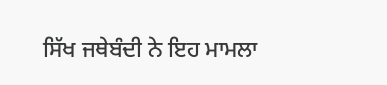ਸਿੱਖ ਜਥੇਬੰਦੀ ਨੇ ਇਹ ਮਾਮਲਾ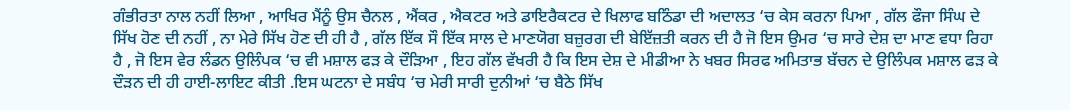ਗੰਭੀਰਤਾ ਨਾਲ ਨਹੀਂ ਲਿਆ , ਆਖਿਰ ਮੈਂਨੂੰ ਉਸ ਚੈਨਲ , ਐਂਕਰ , ਐਕਟਰ ਅਤੇ ਡਾਇਰੈਕਟਰ ਦੇ ਖਿਲਾਫ ਬਠਿੰਡਾ ਦੀ ਅਦਾਲਤ ‘ਚ ਕੇਸ ਕਰਨਾ ਪਿਆ , ਗੱਲ ਫੌਜਾ ਸਿੰਘ ਦੇ ਸਿੱਖ ਹੋਣ ਦੀ ਨਹੀਂ , ਨਾ ਮੇਰੇ ਸਿੱਖ ਹੋਣ ਦੀ ਹੀ ਹੈ , ਗੱਲ ਇੱਕ ਸੌ ਇੱਕ ਸਾਲ ਦੇ ਮਾਣਯੋਗ ਬਜ਼ੁਰਗ ਦੀ ਬੇਇੱਜ਼ਤੀ ਕਰਨ ਦੀ ਹੈ ਜੋ ਇਸ ਉਮਰ ‘ਚ ਸਾਰੇ ਦੇਸ਼ ਦਾ ਮਾਣ ਵਧਾ ਰਿਹਾ ਹੈ , ਜੋ ਇਸ ਵੇਰ ਲੰਡਨ ਉਲਿੰਪਕ ‘ਚ ਵੀ ਮਸ਼ਾਲ ਫੜ ਕੇ ਦੌੜਿਆ , ਇਹ ਗੱਲ ਵੱਖਰੀ ਹੈ ਕਿ ਇਸ ਦੇਸ਼ ਦੇ ਮੀਡੀਆ ਨੇ ਖਬਰ ਸਿਰਫ ਅਮਿਤਾਭ ਬੱਚਨ ਦੇ ਉਲਿੰਪਕ ਮਸ਼ਾਲ ਫੜ ਕੇ ਦੌੜਨ ਦੀ ਹੀ ਹਾਈ-ਲਾਇਟ ਕੀਤੀ .ਇਸ ਘਟਨਾ ਦੇ ਸਬੰਧ ‘ਚ ਮੇਰੀ ਸਾਰੀ ਦੁਨੀਆਂ ‘ਚ ਬੈਠੇ ਸਿੱਖ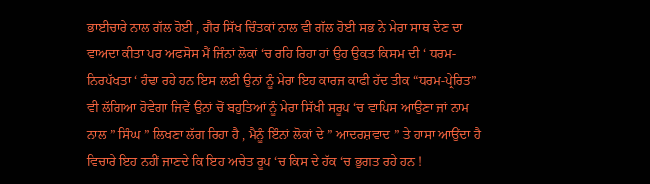ਭਾਈਚਾਰੇ ਨਾਲ ਗੱਲ ਹੋਈ , ਗੈਰ ਸਿੱਖ ਚਿੰਤਕਾਂ ਨਾਲ ਵੀ ਗੱਲ ਹੋਈ ਸਭ ਨੇ ਮੇਰਾ ਸਾਥ ਦੇਣ ਦਾ ਵਾਅਦਾ ਕੀਤਾ ਪਰ ਅਫਸੋਸ ਮੈਂ ਜਿੰਨਾਂ ਲੋਕਾਂ ‘ਚ ਰਹਿ ਰਿਹਾ ਹਾਂ ਉਹ ਉਕਤ ਕਿਸਮ ਦੀ ‘ ਧਰਮ-ਨਿਰਪੱਖਤਾ ‘ ਹੰਢਾ ਰਹੇ ਹਨ ਇਸ ਲਈ ਉਨਾਂ ਨੂੰ ਮੇਰਾ ਇਹ ਕਾਰਜ ਕਾਫੀ ਹੱਦ ਤੀਕ “ਧਰਮ-ਪ੍ਰੇਰਿਤ” ਵੀ ਲੱਗਿਆ ਹੋਵੇਗਾ ਜਿਵੇਂ ਉਨਾਂ ਚੋਂ ਬਹੁਤਿਆਂ ਨੂੰ ਮੇਰਾ ਸਿੱਖੀ ਸਰੂਪ ‘ਚ ਵਾਪਿਸ ਆਉਣਾ ਜਾਂ ਨਾਮ ਨਾਲ ” ਸਿੰਘ ” ਲਿਖਣਾ ਲੱਗ ਰਿਹਾ ਹੈ , ਮੈਨੂੰ ਇੰਨਾਂ ਲੋਕਾਂ ਦੇ ” ਆਦਰਸ਼ਵਾਦ ” ਤੇ ਹਾਸਾ ਆਉਂਦਾ ਹੈ ਵਿਚਾਰੇ ਇਹ ਨਹੀਂ ਜਾਣਦੇ ਕਿ ਇਹ ਅਚੇਤ ਰੂਪ ‘ਚ ਕਿਸ ਦੇ ਹੱਕ ‘ਚ ਭੁਗਤ ਰਹੇ ਹਨ !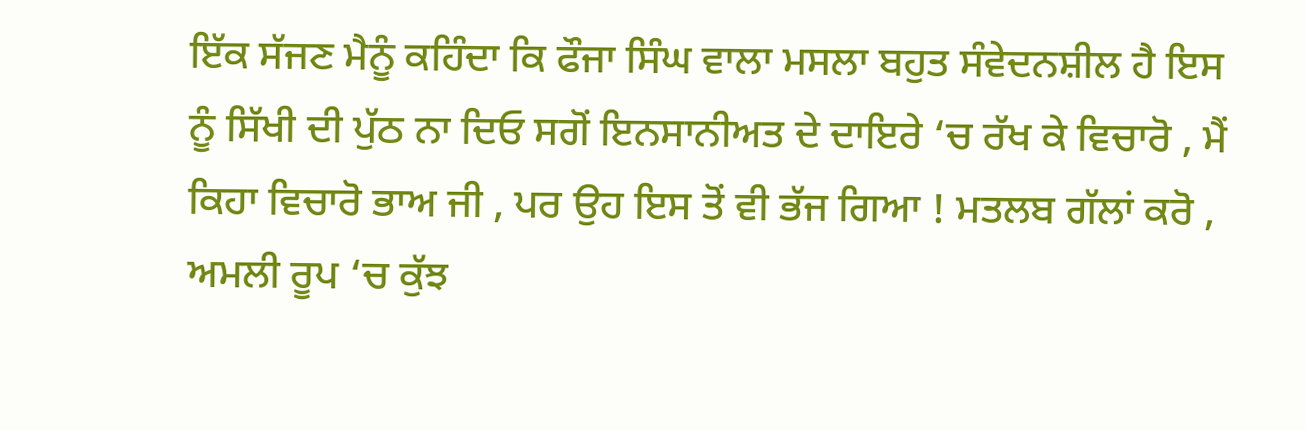ਇੱਕ ਸੱਜਣ ਮੈਨੂੰ ਕਹਿੰਦਾ ਕਿ ਫੌਜਾ ਸਿੰਘ ਵਾਲਾ ਮਸਲਾ ਬਹੁਤ ਸੰਵੇਦਨਸ਼ੀਲ ਹੈ ਇਸ ਨੂੰ ਸਿੱਖੀ ਦੀ ਪੁੱਠ ਨਾ ਦਿਓ ਸਗੋਂ ਇਨਸਾਨੀਅਤ ਦੇ ਦਾਇਰੇ ‘ਚ ਰੱਖ ਕੇ ਵਿਚਾਰੋ , ਮੈਂ ਕਿਹਾ ਵਿਚਾਰੋ ਭਾਅ ਜੀ , ਪਰ ਉਹ ਇਸ ਤੋਂ ਵੀ ਭੱਜ ਗਿਆ ! ਮਤਲਬ ਗੱਲਾਂ ਕਰੋ , ਅਮਲੀ ਰੂਪ ‘ਚ ਕੁੱਝ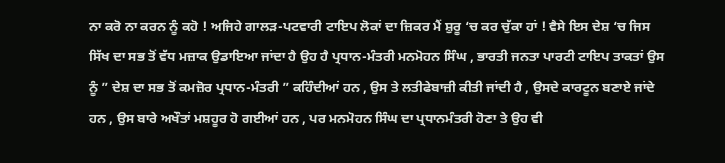ਨਾ ਕਰੋ ਨਾ ਕਰਨ ਨੂੰ ਕਹੋ ! ਅਜਿਹੇ ਗਾਲੜ-ਪਟਵਾਰੀ ਟਾਇਪ ਲੋਕਾਂ ਦਾ ਜ਼ਿਕਰ ਮੈਂ ਸ਼ੁਰੂ ‘ਚ ਕਰ ਚੁੱਕਾ ਹਾਂ ! ਵੈਸੇ ਇਸ ਦੇਸ਼ ‘ਚ ਜਿਸ ਸਿੱਖ ਦਾ ਸਭ ਤੋਂ ਵੱਧ ਮਜ਼ਾਕ ਉਡਾਇਆ ਜਾਂਦਾ ਹੈ ਉਹ ਹੈ ਪ੍ਰਧਾਨ-ਮੰਤਰੀ ਮਨਮੋਹਨ ਸਿੰਘ , ਭਾਰਤੀ ਜਨਤਾ ਪਾਰਟੀ ਟਾਇਪ ਤਾਕਤਾਂ ਉਸ ਨੂੰ ” ਦੇਸ਼ ਦਾ ਸਭ ਤੋਂ ਕਮਜ਼ੋਰ ਪ੍ਰਧਾਨ-ਮੰਤਰੀ ” ਕਹਿੰਦੀਆਂ ਹਨ , ਉਸ ਤੇ ਲਤੀਫੇਬਾਜ਼ੀ ਕੀਤੀ ਜਾਂਦੀ ਹੈ , ਉਸਦੇ ਕਾਰਟੂਨ ਬਣਾਏ ਜਾਂਦੇ ਹਨ , ਉਸ ਬਾਰੇ ਅਖੌਤਾਂ ਮਸ਼ਹੂਰ ਹੋ ਗਈਆਂ ਹਨ , ਪਰ ਮਨਮੋਹਨ ਸਿੰਘ ਦਾ ਪ੍ਰਧਾਨਮੰਤਰੀ ਹੋਣਾ ਤੇ ਉਹ ਵੀ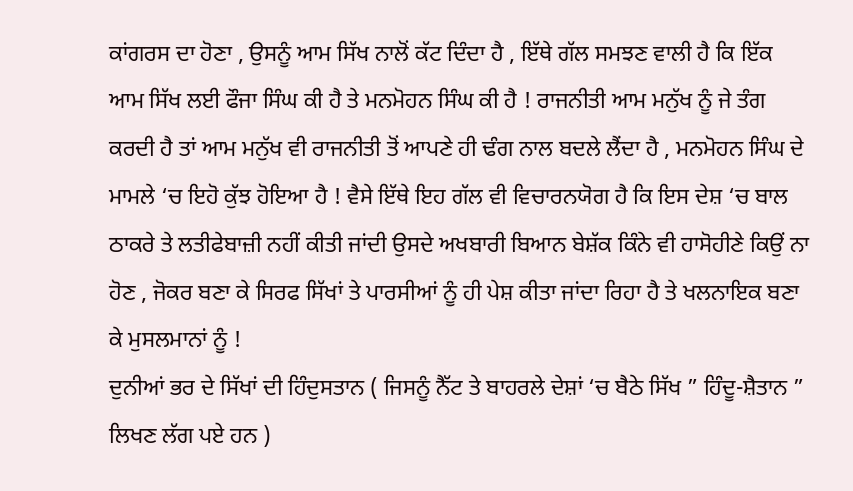ਕਾਂਗਰਸ ਦਾ ਹੋਣਾ , ਉਸਨੂੰ ਆਮ ਸਿੱਖ ਨਾਲੋਂ ਕੱਟ ਦਿੰਦਾ ਹੈ , ਇੱਥੇ ਗੱਲ ਸਮਝਣ ਵਾਲੀ ਹੈ ਕਿ ਇੱਕ ਆਮ ਸਿੱਖ ਲਈ ਫੌਜਾ ਸਿੰਘ ਕੀ ਹੈ ਤੇ ਮਨਮੋਹਨ ਸਿੰਘ ਕੀ ਹੈ ! ਰਾਜਨੀਤੀ ਆਮ ਮਨੁੱਖ ਨੂੰ ਜੇ ਤੰਗ ਕਰਦੀ ਹੈ ਤਾਂ ਆਮ ਮਨੁੱਖ ਵੀ ਰਾਜਨੀਤੀ ਤੋਂ ਆਪਣੇ ਹੀ ਢੰਗ ਨਾਲ ਬਦਲੇ ਲੈਂਦਾ ਹੈ , ਮਨਮੋਹਨ ਸਿੰਘ ਦੇ ਮਾਮਲੇ ‘ਚ ਇਹੋ ਕੁੱਝ ਹੋਇਆ ਹੈ ! ਵੈਸੇ ਇੱਥੇ ਇਹ ਗੱਲ ਵੀ ਵਿਚਾਰਨਯੋਗ ਹੈ ਕਿ ਇਸ ਦੇਸ਼ ‘ਚ ਬਾਲ ਠਾਕਰੇ ਤੇ ਲਤੀਫੇਬਾਜ਼ੀ ਨਹੀਂ ਕੀਤੀ ਜਾਂਦੀ ਉਸਦੇ ਅਖਬਾਰੀ ਬਿਆਨ ਬੇਸ਼ੱਕ ਕਿੰਨੇ ਵੀ ਹਾਸੋਹੀਣੇ ਕਿਉਂ ਨਾ ਹੋਣ , ਜੋਕਰ ਬਣਾ ਕੇ ਸਿਰਫ ਸਿੱਖਾਂ ਤੇ ਪਾਰਸੀਆਂ ਨੂੰ ਹੀ ਪੇਸ਼ ਕੀਤਾ ਜਾਂਦਾ ਰਿਹਾ ਹੈ ਤੇ ਖਲਨਾਇਕ ਬਣਾ ਕੇ ਮੁਸਲਮਾਨਾਂ ਨੂੰ !
ਦੁਨੀਆਂ ਭਰ ਦੇ ਸਿੱਖਾਂ ਦੀ ਹਿੰਦੁਸਤਾਨ ( ਜਿਸਨੂੰ ਨੈੱਟ ਤੇ ਬਾਹਰਲੇ ਦੇਸ਼ਾਂ ‘ਚ ਬੈਠੇ ਸਿੱਖ ” ਹਿੰਦੂ-ਸ਼ੈਤਾਨ ” ਲਿਖਣ ਲੱਗ ਪਏ ਹਨ )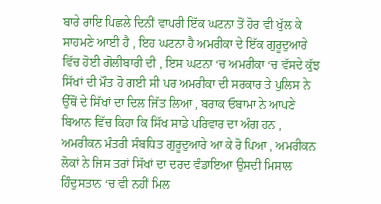ਬਾਰੇ ਰਾਇ ਪਿਛਲੇ ਦਿਨੀਂ ਵਾਪਰੀ ਇੱਕ ਘਟਨਾ ਤੋਂ ਹੋਰ ਵੀ ਖੁੱਲ ਕੇ ਸਾਹਮਣੇ ਆਈ ਹੈ , ਇਹ ਘਟਨਾ ਹੈ ਅਮਰੀਕਾ ਦੇ ਇੱਕ ਗੁਰੂਦੁਆਰੇ ਵਿੱਚ ਹੋਈ ਗੋਲੀਬਾਰੀ ਦੀ , ਇਸ ਘਟਨਾ ‘ਚ ਅਮਰੀਕਾ ‘ਚ ਵੱਸਦੇ ਕੁੱਝ ਸਿੱਖਾਂ ਦੀ ਮੌਤ ਹੋ ਗਈ ਸੀ ਪਰ ਅਮਰੀਕਾ ਦੀ ਸਰਕਾਰ ਤੇ ਪੁਲਿਸ ਨੇ ਉੱਥੋਂ ਦੇ ਸਿੱਖਾਂ ਦਾ ਦਿਲ ਜਿੱਤ ਲਿਆ , ਬਰਾਕ ਓਬਾਮਾ ਨੇ ਆਪਣੇ ਬਿਆਨ ਵਿੱਚ ਕਿਹਾ ਕਿ ਸਿੱਖ ਸਾਡੇ ਪਰਿਵਾਰ ਦਾ ਅੰਗ ਹਨ , ਅਮਰੀਕਨ ਮੰਤਰੀ ਸੰਬਧਿਤ ਗੁਰੂਦੁਆਰੇ ਆ ਕੇ ਰੋ ਪਿਆ , ਅਮਰੀਕਨ ਲੋਕਾਂ ਨੇ ਜਿਸ ਤਰਾਂ ਸਿੱਖਾਂ ਦਾ ਦਰਦ ਵੰਡਾਇਆ ਉਸਦੀ ਮਿਸਾਲ ਹਿੰਦੁਸਤਾਨ ‘ਚ ਵੀ ਨਹੀਂ ਮਿਲ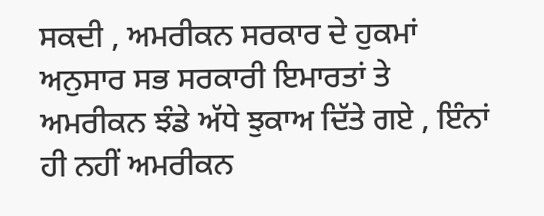ਸਕਦੀ , ਅਮਰੀਕਨ ਸਰਕਾਰ ਦੇ ਹੁਕਮਾਂ ਅਨੁਸਾਰ ਸਭ ਸਰਕਾਰੀ ਇਮਾਰਤਾਂ ਤੇ ਅਮਰੀਕਨ ਝੰਡੇ ਅੱਧੇ ਝੁਕਾਅ ਦਿੱਤੇ ਗਏ , ਇੰਨਾਂ ਹੀ ਨਹੀਂ ਅਮਰੀਕਨ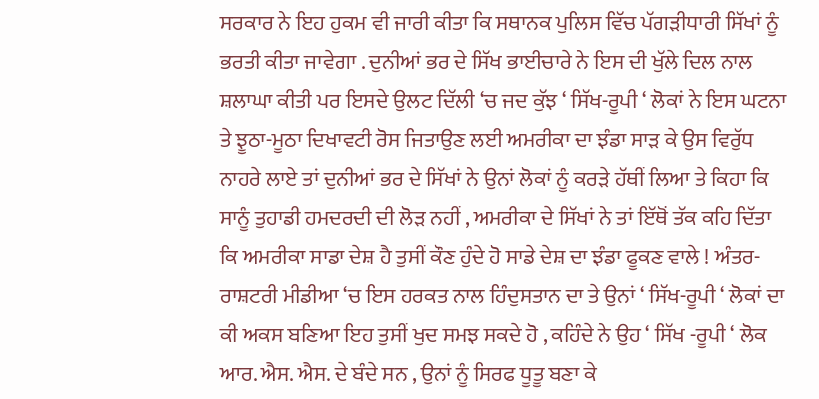ਸਰਕਾਰ ਨੇ ਇਹ ਹੁਕਮ ਵੀ ਜਾਰੀ ਕੀਤਾ ਕਿ ਸਥਾਨਕ ਪੁਲਿਸ ਵਿੱਚ ਪੱਗੜੀਧਾਰੀ ਸਿੱਖਾਂ ਨੂੰ ਭਰਤੀ ਕੀਤਾ ਜਾਵੇਗਾ . ਦੁਨੀਆਂ ਭਰ ਦੇ ਸਿੱਖ ਭਾਈਚਾਰੇ ਨੇ ਇਸ ਦੀ ਖੁੱਲੇ ਦਿਲ ਨਾਲ ਸ਼ਲਾਘਾ ਕੀਤੀ ਪਰ ਇਸਦੇ ਉਲਟ ਦਿੱਲੀ ‘ਚ ਜਦ ਕੁੱਝ ‘ ਸਿੱਖ-ਰੂਪੀ ‘ ਲੋਕਾਂ ਨੇ ਇਸ ਘਟਨਾ ਤੇ ਝੂਠਾ-ਮੂਠਾ ਦਿਖਾਵਟੀ ਰੋਸ ਜਿਤਾਉਣ ਲਈ ਅਮਰੀਕਾ ਦਾ ਝੰਡਾ ਸਾੜ ਕੇ ਉਸ ਵਿਰੁੱਧ ਨਾਹਰੇ ਲਾਏ ਤਾਂ ਦੁਨੀਆਂ ਭਰ ਦੇ ਸਿੱਖਾਂ ਨੇ ਉਨਾਂ ਲੋਕਾਂ ਨੂੰ ਕਰੜੇ ਹੱਥੀਂ ਲਿਆ ਤੇ ਕਿਹਾ ਕਿ ਸਾਨੂੰ ਤੁਹਾਡੀ ਹਮਦਰਦੀ ਦੀ ਲੋੜ ਨਹੀਂ , ਅਮਰੀਕਾ ਦੇ ਸਿੱਖਾਂ ਨੇ ਤਾਂ ਇੱਥੋਂ ਤੱਕ ਕਹਿ ਦਿੱਤਾ ਕਿ ਅਮਰੀਕਾ ਸਾਡਾ ਦੇਸ਼ ਹੈ ਤੁਸੀਂ ਕੌਣ ਹੁੰਦੇ ਹੋ ਸਾਡੇ ਦੇਸ਼ ਦਾ ਝੰਡਾ ਫੂਕਣ ਵਾਲੇ ! ਅੰਤਰ-ਰਾਸ਼ਟਰੀ ਮੀਡੀਆ ‘ਚ ਇਸ ਹਰਕਤ ਨਾਲ ਹਿੰਦੁਸਤਾਨ ਦਾ ਤੇ ਉਨਾਂ ‘ ਸਿੱਖ-ਰੂਪੀ ‘ ਲੋਕਾਂ ਦਾ ਕੀ ਅਕਸ ਬਣਿਆ ਇਹ ਤੁਸੀਂ ਖੁਦ ਸਮਝ ਸਕਦੇ ਹੋ , ਕਹਿੰਦੇ ਨੇ ਉਹ ‘ ਸਿੱਖ -ਰੂਪੀ ‘ ਲੋਕ ਆਰ. ਐਸ. ਐਸ. ਦੇ ਬੰਦੇ ਸਨ , ਉਨਾਂ ਨੂੰ ਸਿਰਫ ਧੂਤੂ ਬਣਾ ਕੇ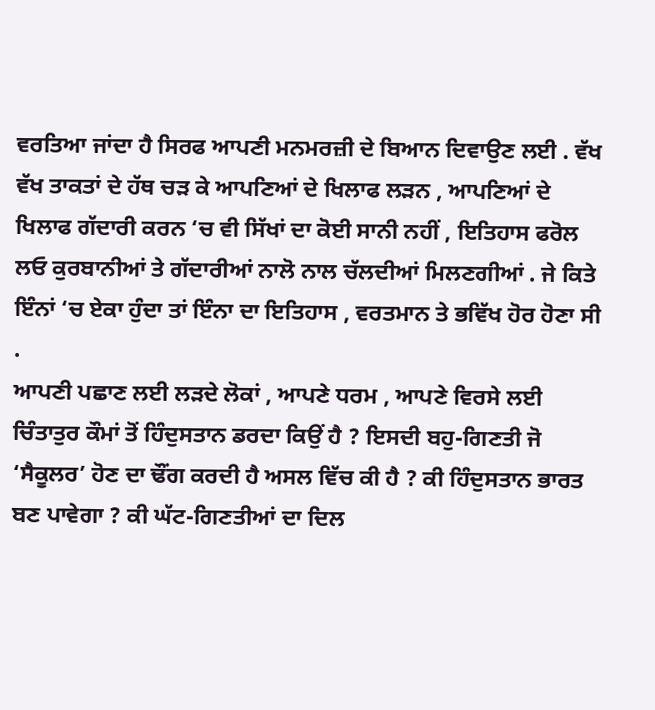ਵਰਤਿਆ ਜਾਂਦਾ ਹੈ ਸਿਰਫ ਆਪਣੀ ਮਨਮਰਜ਼ੀ ਦੇ ਬਿਆਨ ਦਿਵਾਉਣ ਲਈ . ਵੱਖ ਵੱਖ ਤਾਕਤਾਂ ਦੇ ਹੱਥ ਚੜ ਕੇ ਆਪਣਿਆਂ ਦੇ ਖਿਲਾਫ ਲੜਨ , ਆਪਣਿਆਂ ਦੇ ਖਿਲਾਫ ਗੱਦਾਰੀ ਕਰਨ ‘ਚ ਵੀ ਸਿੱਖਾਂ ਦਾ ਕੋਈ ਸਾਨੀ ਨਹੀਂ , ਇਤਿਹਾਸ ਫਰੋਲ ਲਓ ਕੁਰਬਾਨੀਆਂ ਤੇ ਗੱਦਾਰੀਆਂ ਨਾਲੋ ਨਾਲ ਚੱਲਦੀਆਂ ਮਿਲਣਗੀਆਂ . ਜੇ ਕਿਤੇ ਇੰਨਾਂ ‘ਚ ਏਕਾ ਹੁੰਦਾ ਤਾਂ ਇੰਨਾ ਦਾ ਇਤਿਹਾਸ , ਵਰਤਮਾਨ ਤੇ ਭਵਿੱਖ ਹੋਰ ਹੋਣਾ ਸੀ .
ਆਪਣੀ ਪਛਾਣ ਲਈ ਲੜਦੇ ਲੋਕਾਂ , ਆਪਣੇ ਧਰਮ , ਆਪਣੇ ਵਿਰਸੇ ਲਈ ਚਿੰਤਾਤੁਰ ਕੌਮਾਂ ਤੋਂ ਹਿੰਦੁਸਤਾਨ ਡਰਦਾ ਕਿਉਂ ਹੈ ? ਇਸਦੀ ਬਹੁ-ਗਿਣਤੀ ਜੋ ‘ਸੈਕੂਲਰ’ ਹੋਣ ਦਾ ਢੌਂਗ ਕਰਦੀ ਹੈ ਅਸਲ ਵਿੱਚ ਕੀ ਹੈ ? ਕੀ ਹਿੰਦੁਸਤਾਨ ਭਾਰਤ ਬਣ ਪਾਵੇਗਾ ? ਕੀ ਘੱਟ-ਗਿਣਤੀਆਂ ਦਾ ਦਿਲ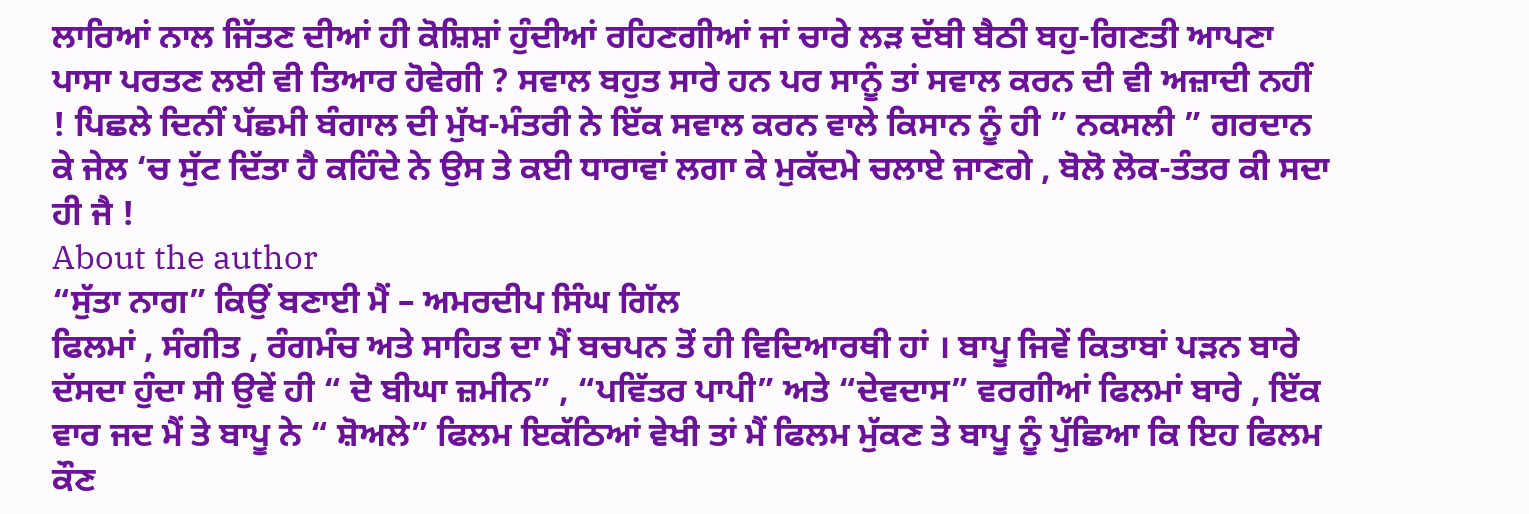ਲਾਰਿਆਂ ਨਾਲ ਜਿੱਤਣ ਦੀਆਂ ਹੀ ਕੋਸ਼ਿਸ਼ਾਂ ਹੁੰਦੀਆਂ ਰਹਿਣਗੀਆਂ ਜਾਂ ਚਾਰੇ ਲੜ ਦੱਬੀ ਬੈਠੀ ਬਹੁ-ਗਿਣਤੀ ਆਪਣਾ ਪਾਸਾ ਪਰਤਣ ਲਈ ਵੀ ਤਿਆਰ ਹੋਵੇਗੀ ? ਸਵਾਲ ਬਹੁਤ ਸਾਰੇ ਹਨ ਪਰ ਸਾਨੂੰ ਤਾਂ ਸਵਾਲ ਕਰਨ ਦੀ ਵੀ ਅਜ਼ਾਦੀ ਨਹੀਂ ! ਪਿਛਲੇ ਦਿਨੀਂ ਪੱਛਮੀ ਬੰਗਾਲ ਦੀ ਮੁੱਖ-ਮੰਤਰੀ ਨੇ ਇੱਕ ਸਵਾਲ ਕਰਨ ਵਾਲੇ ਕਿਸਾਨ ਨੂੰ ਹੀ ” ਨਕਸਲੀ ” ਗਰਦਾਨ ਕੇ ਜੇਲ ‘ਚ ਸੁੱਟ ਦਿੱਤਾ ਹੈ ਕਹਿੰਦੇ ਨੇ ਉਸ ਤੇ ਕਈ ਧਾਰਾਵਾਂ ਲਗਾ ਕੇ ਮੁਕੱਦਮੇ ਚਲਾਏ ਜਾਣਗੇ , ਬੋਲੋ ਲੋਕ-ਤੰਤਰ ਕੀ ਸਦਾ ਹੀ ਜੈ !
About the author
“ਸੁੱਤਾ ਨਾਗ” ਕਿਉਂ ਬਣਾਈ ਮੈਂ – ਅਮਰਦੀਪ ਸਿੰਘ ਗਿੱਲ
ਫਿਲਮਾਂ , ਸੰਗੀਤ , ਰੰਗਮੰਚ ਅਤੇ ਸਾਹਿਤ ਦਾ ਮੈਂ ਬਚਪਨ ਤੋਂ ਹੀ ਵਿਦਿਆਰਥੀ ਹਾਂ । ਬਾਪੂ ਜਿਵੇਂ ਕਿਤਾਬਾਂ ਪੜਨ ਬਾਰੇ ਦੱਸਦਾ ਹੁੰਦਾ ਸੀ ਉਵੇਂ ਹੀ “ ਦੋ ਬੀਘਾ ਜ਼ਮੀਨ” , “ਪਵਿੱਤਰ ਪਾਪੀ” ਅਤੇ “ਦੇਵਦਾਸ” ਵਰਗੀਆਂ ਫਿਲਮਾਂ ਬਾਰੇ , ਇੱਕ ਵਾਰ ਜਦ ਮੈਂ ਤੇ ਬਾਪੂ ਨੇ “ ਸ਼ੋਅਲੇ” ਫਿਲਮ ਇਕੱਠਿਆਂ ਵੇਖੀ ਤਾਂ ਮੈਂ ਫਿਲਮ ਮੁੱਕਣ ਤੇ ਬਾਪੂ ਨੂੰ ਪੁੱਛਿਆ ਕਿ ਇਹ ਫਿਲਮ ਕੌਣ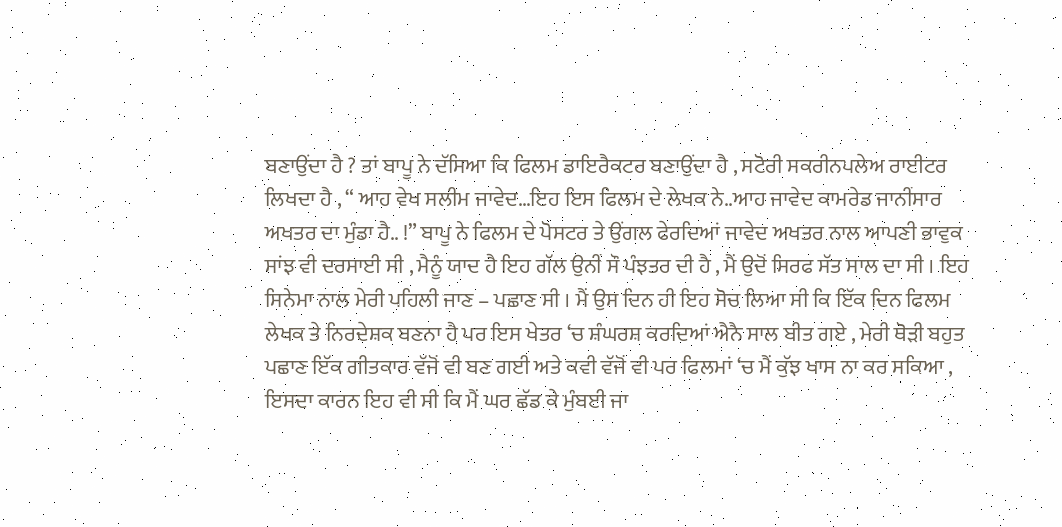ਬਣਾਉਂਦਾ ਹੈ ? ਤਾਂ ਬਾਪੂ ਨੇ ਦੱਸਿਆ ਕਿ ਫਿਲਮ ਡਾਇਰੈਕਟਰ ਬਣਾਉਂਦਾ ਹੈ , ਸਟੋਰੀ ਸਕਰੀਨਪਲੇਅ ਰਾਈਟਰ ਲਿਖਦਾ ਹੈ , “ ਆਹ ਵੇਖ ਸਲੀਮ ਜਾਵੇਦ…ਇਹ ਇਸ ਫਿਲਮ ਦੇ ਲੇਖਕ ਨੇ..ਆਹ ਜਾਵੇਦ ਕਾਮਰੇਡ ਜਾਨੀਂਸਾਰ ਅਖਤਰ ਦਾ ਮੁੰਡਾ ਹੈ.. !” ਬਾਪੂ ਨੇ ਫਿਲਮ ਦੇ ਪੋਸਟਰ ਤੇ ਉਂਗਲ ਫੇਰਦਿਆਂ ਜਾਵੇਦ ਅਖਤਰ ਨਾਲ ਆਪਣੀ ਭਾਵੁਕ ਸਾਂਝ ਵੀ ਦਰਸਾਈ ਸੀ , ਮੈਨੂੰ ਯਾਦ ਹੈ ਇਹ ਗੱਲ ਉਨੀਂ ਸੌ ਪੰਝਤਰ ਦੀ ਹੈ , ਮੈਂ ਉਦੋਂ ਸਿਰਫ ਸੱਤ ਸਾਲ ਦਾ ਸੀ । ਇਹ ਸਿਨੇਮਾ ਨਾਲ ਮੇਰੀ ਪਹਿਲੀ ਜਾਣ – ਪਛਾਣ ਸੀ । ਮੈਂ ਉਸ ਦਿਨ ਹੀ ਇਹ ਸੋਚ ਲਿਆ ਸੀ ਕਿ ਇੱਕ ਦਿਨ ਫਿਲਮ ਲੇਖਕ ਤੇ ਨਿਰਦੇਸ਼ਕ ਬਣਨਾ ਹੈ ਪਰ ਇਸ ਖੇਤਰ ‘ਚ ਸ਼ੰਘਰਸ਼ ਕਰਦਿਆਂ ਐਨੈ ਸਾਲ ਬੀਤ ਗਏ , ਮੇਰੀ ਥੋੜੀ ਬਹੁਤ ਪਛਾਣ ਇੱਕ ਗੀਤਕਾਰ ਵੱਜੋਂ ਵੀ ਬਣ ਗਈ ਅਤੇ ਕਵੀ ਵੱਜੋਂ ਵੀ ਪਰ ਫਿਲਮਾਂ ‘ਚ ਮੈਂ ਕੁੱਝ ਖਾਸ ਨਾ ਕਰ ਸਕਿਆ , ਇਸਦਾ ਕਾਰਨ ਇਹ ਵੀ ਸੀ ਕਿ ਮੈਂ ਘਰ ਛੱਡ ਕੇ ਮੁੰਬਈ ਜਾ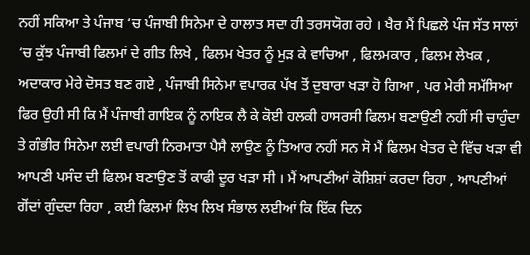ਨਹੀਂ ਸਕਿਆ ਤੇ ਪੰਜਾਬ ‘ਚ ਪੰਜਾਬੀ ਸਿਨੇਮਾ ਦੇ ਹਾਲਾਤ ਸਦਾ ਹੀ ਤਰਸਯੋਗ ਰਹੇ । ਖੈਰ ਮੈਂ ਪਿਛਲੇ ਪੰਜ ਸੱਤ ਸਾਲਾਂ ‘ਚ ਕੁੱਝ ਪੰਜਾਬੀ ਫਿਲਮਾਂ ਦੇ ਗੀਤ ਲਿਖੇ , ਫਿਲਮ ਖੇਤਰ ਨੂੰ ਮੁੜ ਕੇ ਵਾਚਿਆ , ਫਿਲਮਕਾਰ , ਫਿਲਮ ਲੇਖਕ , ਅਦਾਕਾਰ ਮੇਰੇ ਦੋਸਤ ਬਣ ਗਏ , ਪੰਜਾਬੀ ਸਿਨੇਮਾ ਵਪਾਰਕ ਪੱਖ ਤੋਂ ਦੁਬਾਰਾ ਖੜਾ ਹੋ ਗਿਆ , ਪਰ ਮੇਰੀ ਸਮੱਸਿਆ ਫਿਰ ਉਹੀ ਸੀ ਕਿ ਮੈਂ ਪੰਜਾਬੀ ਗਾਇਕ ਨੂੰ ਨਾਇਕ ਲੈ ਕੇ ਕੋਈ ਹਲਕੀ ਹਾਸਰਸੀ ਫਿਲਮ ਬਣਾਉਣੀ ਨਹੀਂ ਸੀ ਚਾਹੁੰਦਾ ਤੇ ਗੰਭੀਰ ਸਿਨੇਮਾ ਲਈ ਵਪਾਰੀ ਨਿਰਮਾਤਾ ਪੈਸੈ ਲਾਉਣ ਨੂੰ ਤਿਆਰ ਨਹੀਂ ਸਨ ਸੋ ਮੈਂ ਫਿਲਮ ਖੇਤਰ ਦੇ ਵਿੱਚ ਖੜਾ ਵੀ ਆਪਣੀ ਪਸੰਦ ਦੀ ਫਿਲਮ ਬਣਾਉਣ ਤੋਂ ਕਾਫੀ ਦੂਰ ਖੜਾ ਸੀ । ਮੈਂ ਆਪਣੀਆਂ ਕੋਸ਼ਿਸ਼ਾਂ ਕਰਦਾ ਰਿਹਾ , ਆਪਣੀਆਂ ਗੋਂਦਾਂ ਗੁੰਦਦਾ ਰਿਹਾ , ਕਈ ਫਿਲਮਾਂ ਲਿਖ ਲਿਖ ਸੰਭਾਲ ਲਈਆਂ ਕਿ ਇੱਕ ਦਿਨ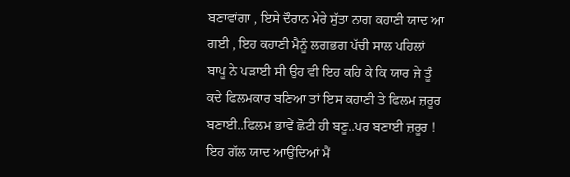ਬਣਾਵਾਂਗਾ , ਇਸੇ ਦੌਰਾਨ ਮੇਰੇ ਸੁੱਤਾ ਨਾਗ ਕਹਾਣੀ ਯਾਦ ਆ ਗਈ , ਇਹ ਕਹਾਣੀ ਮੈਨੂੰ ਲਗਭਗ ਪੱਚੀ ਸਾਲ ਪਹਿਲਾਂ ਬਾਪੂ ਨੇ ਪੜਾਈ ਸੀ ਉਹ ਵੀ ਇਹ ਕਹਿ ਕੇ ਕਿ ਯਾਰ ਜੇ ਤੂੰ ਕਦੇ ਫਿਲਮਕਾਰ ਬਣਿਆ ਤਾਂ ਇਸ ਕਹਾਣੀ ਤੇ ਫਿਲਮ ਜ਼ਰੂਰ ਬਣਾਈ..ਫਿਲਮ ਭਾਵੇਂ ਛੋਟੀ ਹੀ ਬਣੂ..ਪਰ ਬਣਾਈ ਜ਼ਰੂਰ !
ਇਹ ਗੱਲ ਯਾਦ ਆਉਂਦਿਆਂ ਮੈਂ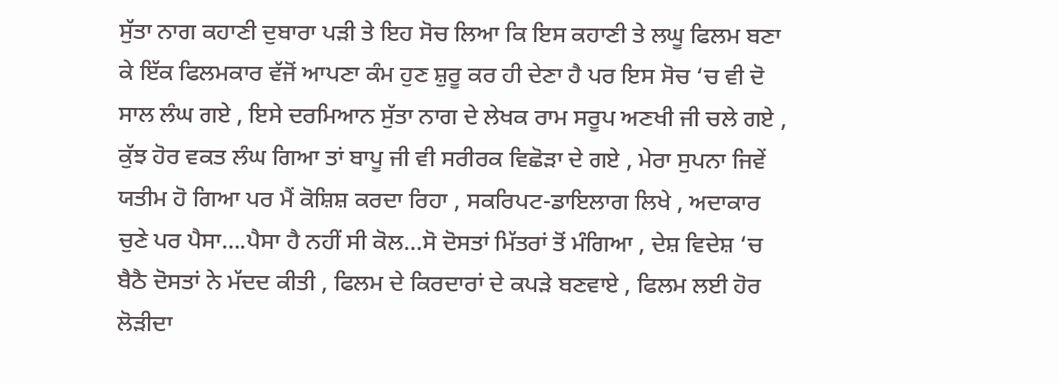ਸੁੱਤਾ ਨਾਗ ਕਹਾਣੀ ਦੁਬਾਰਾ ਪੜੀ ਤੇ ਇਹ ਸੋਚ ਲਿਆ ਕਿ ਇਸ ਕਹਾਣੀ ਤੇ ਲਘੂ ਫਿਲਮ ਬਣਾ ਕੇ ਇੱਕ ਫਿਲਮਕਾਰ ਵੱਜੋਂ ਆਪਣਾ ਕੰਮ ਹੁਣ ਸ਼ੁਰੂ ਕਰ ਹੀ ਦੇਣਾ ਹੈ ਪਰ ਇਸ ਸੋਚ ‘ਚ ਵੀ ਦੋ ਸਾਲ ਲੰਘ ਗਏ , ਇਸੇ ਦਰਮਿਆਨ ਸੁੱਤਾ ਨਾਗ ਦੇ ਲੇਖਕ ਰਾਮ ਸਰੂਪ ਅਣਖੀ ਜੀ ਚਲੇ ਗਏ , ਕੁੱਝ ਹੋਰ ਵਕਤ ਲੰਘ ਗਿਆ ਤਾਂ ਬਾਪੂ ਜੀ ਵੀ ਸਰੀਰਕ ਵਿਛੋੜਾ ਦੇ ਗਏ , ਮੇਰਾ ਸੁਪਨਾ ਜਿਵੇਂ ਯਤੀਮ ਹੋ ਗਿਆ ਪਰ ਮੈਂ ਕੋਸ਼ਿਸ਼ ਕਰਦਾ ਰਿਹਾ , ਸਕਰਿਪਟ-ਡਾਇਲਾਗ ਲਿਖੇ , ਅਦਾਕਾਰ ਚੁਣੇ ਪਰ ਪੈਸਾ….ਪੈਸਾ ਹੈ ਨਹੀਂ ਸੀ ਕੋਲ…ਸੋ ਦੋਸਤਾਂ ਮਿੱਤਰਾਂ ਤੋਂ ਮੰਗਿਆ , ਦੇਸ਼ ਵਿਦੇਸ਼ ‘ਚ ਬੈਠੈ ਦੋਸਤਾਂ ਨੇ ਮੱਦਦ ਕੀਤੀ , ਫਿਲਮ ਦੇ ਕਿਰਦਾਰਾਂ ਦੇ ਕਪੜੇ ਬਣਵਾਏ , ਫਿਲਮ ਲਈ ਹੋਰ ਲੋੜੀਦਾ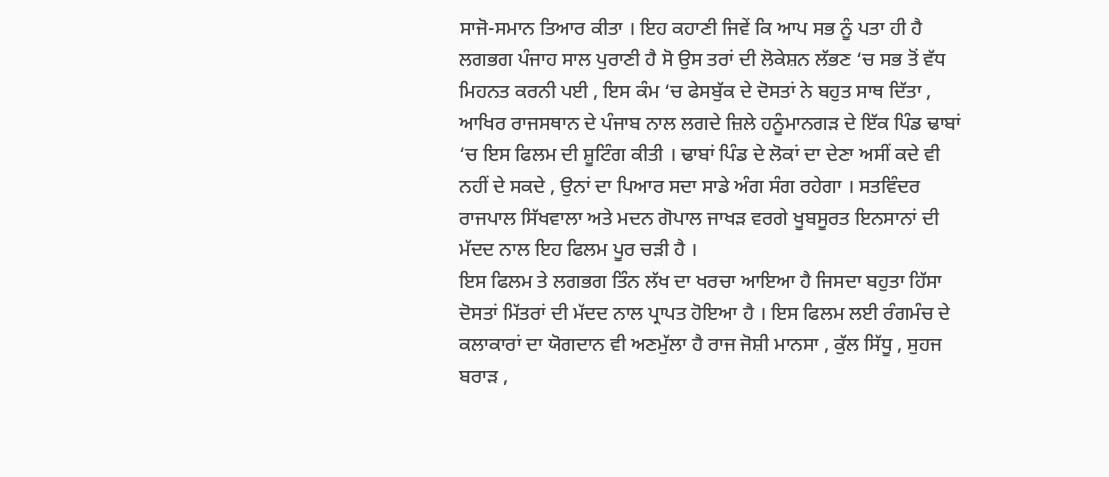ਸਾਜੋ-ਸਮਾਨ ਤਿਆਰ ਕੀਤਾ । ਇਹ ਕਹਾਣੀ ਜਿਵੇਂ ਕਿ ਆਪ ਸਭ ਨੂੰ ਪਤਾ ਹੀ ਹੈ ਲਗਭਗ ਪੰਜਾਹ ਸਾਲ ਪੁਰਾਣੀ ਹੈ ਸੋ ਉਸ ਤਰਾਂ ਦੀ ਲੋਕੇਸ਼ਨ ਲੱਭਣ ‘ਚ ਸਭ ਤੋਂ ਵੱਧ ਮਿਹਨਤ ਕਰਨੀ ਪਈ , ਇਸ ਕੰਮ ‘ਚ ਫੇਸਬੁੱਕ ਦੇ ਦੋਸਤਾਂ ਨੇ ਬਹੁਤ ਸਾਥ ਦਿੱਤਾ , ਆਖਿਰ ਰਾਜਸਥਾਨ ਦੇ ਪੰਜਾਬ ਨਾਲ ਲਗਦੇ ਜ਼ਿਲੇ ਹਨੂੰਮਾਨਗੜ ਦੇ ਇੱਕ ਪਿੰਡ ਢਾਬਾਂ ‘ਚ ਇਸ ਫਿਲਮ ਦੀ ਸ਼ੂਟਿੰਗ ਕੀਤੀ । ਢਾਬਾਂ ਪਿੰਡ ਦੇ ਲੋਕਾਂ ਦਾ ਦੇਣਾ ਅਸੀਂ ਕਦੇ ਵੀ ਨਹੀਂ ਦੇ ਸਕਦੇ , ਉਨਾਂ ਦਾ ਪਿਆਰ ਸਦਾ ਸਾਡੇ ਅੰਗ ਸੰਗ ਰਹੇਗਾ । ਸਤਵਿੰਦਰ ਰਾਜਪਾਲ ਸਿੱਖਵਾਲਾ ਅਤੇ ਮਦਨ ਗੋਪਾਲ ਜਾਖੜ ਵਰਗੇ ਖੂਬਸੂਰਤ ਇਨਸਾਨਾਂ ਦੀ ਮੱਦਦ ਨਾਲ ਇਹ ਫਿਲਮ ਪੂਰ ਚੜੀ ਹੈ ।
ਇਸ ਫਿਲਮ ਤੇ ਲਗਭਗ ਤਿੰਨ ਲੱਖ ਦਾ ਖਰਚਾ ਆਇਆ ਹੈ ਜਿਸਦਾ ਬਹੁਤਾ ਹਿੱਸਾ ਦੋਸਤਾਂ ਮਿੱਤਰਾਂ ਦੀ ਮੱਦਦ ਨਾਲ ਪ੍ਰਾਪਤ ਹੋਇਆ ਹੈ । ਇਸ ਫਿਲਮ ਲਈ ਰੰਗਮੰਚ ਦੇ ਕਲਾਕਾਰਾਂ ਦਾ ਯੋਗਦਾਨ ਵੀ ਅਣਮੁੱਲਾ ਹੈ ਰਾਜ ਜੋਸ਼ੀ ਮਾਨਸਾ , ਕੁੱਲ ਸਿੱਧੂ , ਸੁਹਜ ਬਰਾੜ ,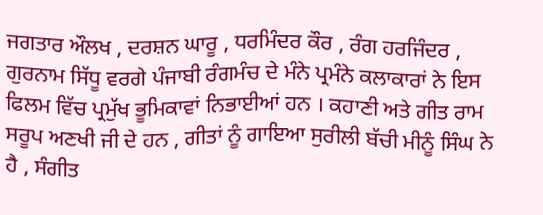ਜਗਤਾਰ ਔਲਖ , ਦਰਸ਼ਨ ਘਾਰੂ , ਧਰਮਿੰਦਰ ਕੌਰ , ਰੰਗ ਹਰਜਿੰਦਰ , ਗੁਰਨਾਮ ਸਿੱਧੂ ਵਰਗੇ ਪੰਜਾਬੀ ਰੰਗਮੰਚ ਦੇ ਮੰਨੇ ਪ੍ਰਮੰਨੇ ਕਲਾਕਾਰਾਂ ਨੇ ਇਸ ਫਿਲਮ ਵਿੱਚ ਪ੍ਰਮੁੱਖ ਭੂਮਿਕਾਵਾਂ ਨਿਭਾਈਆਂ ਹਨ । ਕਹਾਣੀ ਅਤੇ ਗੀਤ ਰਾਮ ਸਰੂਪ ਅਣਖੀ ਜੀ ਦੇ ਹਨ , ਗੀਤਾਂ ਨੂੰ ਗਾਇਆ ਸੁਰੀਲੀ ਬੱਚੀ ਮੀਨੂੰ ਸਿੰਘ ਨੇ ਹੈ , ਸੰਗੀਤ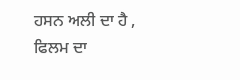ਹਸਨ ਅਲੀ ਦਾ ਹੈ , ਫਿਲਮ ਦਾ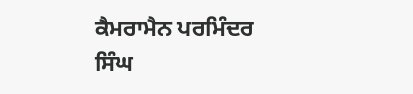ਕੈਮਰਾਮੈਨ ਪਰਮਿੰਦਰ ਸਿੰਘ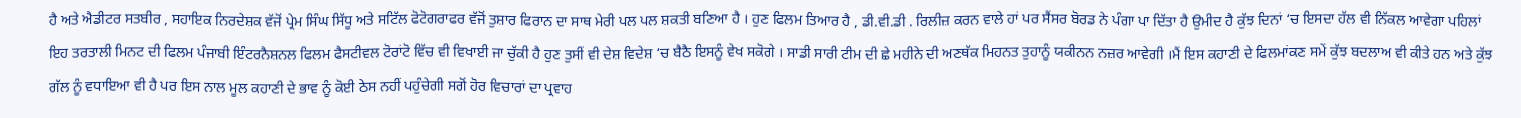ਹੈ ਅਤੇ ਐਡੀਟਰ ਸਤਬੀਰ , ਸਹਾਇਕ ਨਿਰਦੇਸ਼ਕ ਵੱਜੋਂ ਪ੍ਰੇਮ ਸਿੰਘ ਸਿੱਧੂ ਅਤੇ ਸਟਿੱਲ ਫੋਟੋਗਰਾਫਰ ਵੱਜੋਂ ਤੁਸ਼ਾਰ ਫਿਰਾਨ ਦਾ ਸਾਥ ਮੇਰੀ ਪਲ ਪਲ ਸ਼ਕਤੀ ਬਣਿਆ ਹੈ । ਹੁਣ ਫਿਲਮ ਤਿਆਰ ਹੈ , ਡੀ.ਵੀ.ਡੀ . ਰਿਲੀਜ਼ ਕਰਨ ਵਾਲੇ ਹਾਂ ਪਰ ਸੈਂਸਰ ਬੋਰਡ ਨੇ ਪੰਗਾ ਪਾ ਦਿੱਤਾ ਹੈ ਉਮੀਦ ਹੈ ਕੁੱਝ ਦਿਨਾਂ ‘ਚ ਇਸਦਾ ਹੱਲ ਵੀ ਨਿੱਕਲ ਆਵੇਗਾ ਪਹਿਲਾਂ ਇਹ ਤਰਤਾਲੀ ਮਿਨਟ ਦੀ ਫਿਲਮ ਪੰਜਾਬੀ ਇੰਟਰਨੈਸ਼ਨਲ ਫਿਲਮ ਫੈਸਟੀਵਲ ਟੋਰਾਂਟੋ ਵਿੱਚ ਵੀ ਵਿਖਾਈ ਜਾ ਚੁੱਕੀ ਹੈ ਹੁਣ ਤੁਸੀਂ ਵੀ ਦੇਸ਼ ਵਿਦੇਸ਼ ‘ਚ ਬੈਠੈ ਇਸਨੂੰ ਵੇਖ ਸਕੋਗੇ । ਸਾਡੀ ਸਾਰੀ ਟੀਮ ਦੀ ਛੇ ਮਹੀਨੇ ਦੀ ਅਣਥੱਕ ਮਿਹਨਤ ਤੁਹਾਨੂੰ ਯਕੀਨਨ ਨਜ਼ਰ ਆਵੇਗੀ ।ਮੈਂ ਇਸ ਕਹਾਣੀ ਦੇ ਫਿਲਮਾਂਕਣ ਸਮੇਂ ਕੁੱਝ ਬਦਲਾਅ ਵੀ ਕੀਤੇ ਹਨ ਅਤੇ ਕੁੱਝ ਗੱਲ ਨੂੰ ਵਧਾਇਆ ਵੀ ਹੈ ਪਰ ਇਸ ਨਾਲ ਮੂਲ ਕਹਾਣੀ ਦੇ ਭਾਵ ਨੂੰ ਕੋਈ ਠੇਸ ਨਹੀਂ ਪਹੁੰਚੇਗੀ ਸਗੋਂ ਹੋਰ ਵਿਚਾਰਾਂ ਦਾ ਪ੍ਰਵਾਹ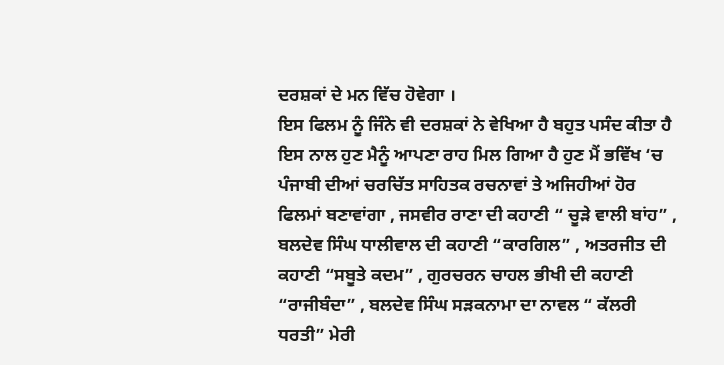ਦਰਸ਼ਕਾਂ ਦੇ ਮਨ ਵਿੱਚ ਹੋਵੇਗਾ ।
ਇਸ ਫਿਲਮ ਨੂੰ ਜਿੰਨੇ ਵੀ ਦਰਸ਼ਕਾਂ ਨੇ ਵੇਖਿਆ ਹੈ ਬਹੁਤ ਪਸੰਦ ਕੀਤਾ ਹੈ ਇਸ ਨਾਲ ਹੁਣ ਮੈਨੂੰ ਆਪਣਾ ਰਾਹ ਮਿਲ ਗਿਆ ਹੈ ਹੁਣ ਮੈਂ ਭਵਿੱਖ ‘ਚ ਪੰਜਾਬੀ ਦੀਆਂ ਚਰਚਿੱਤ ਸਾਹਿਤਕ ਰਚਨਾਵਾਂ ਤੇ ਅਜਿਹੀਆਂ ਹੋਰ ਫਿਲਮਾਂ ਬਣਾਵਾਂਗਾ , ਜਸਵੀਰ ਰਾਣਾ ਦੀ ਕਹਾਣੀ “ ਚੂੜੇ ਵਾਲੀ ਬਾਂਹ” , ਬਲਦੇਵ ਸਿੰਘ ਧਾਲੀਵਾਲ ਦੀ ਕਹਾਣੀ “ਕਾਰਗਿਲ” , ਅਤਰਜੀਤ ਦੀ ਕਹਾਣੀ “ਸਬੂਤੇ ਕਦਮ” , ਗੁਰਚਰਨ ਚਾਹਲ ਭੀਖੀ ਦੀ ਕਹਾਣੀ “ਰਾਜੀਬੰਦਾ” , ਬਲਦੇਵ ਸਿੰਘ ਸੜਕਨਾਮਾ ਦਾ ਨਾਵਲ “ ਕੱਲਰੀ ਧਰਤੀ” ਮੇਰੀ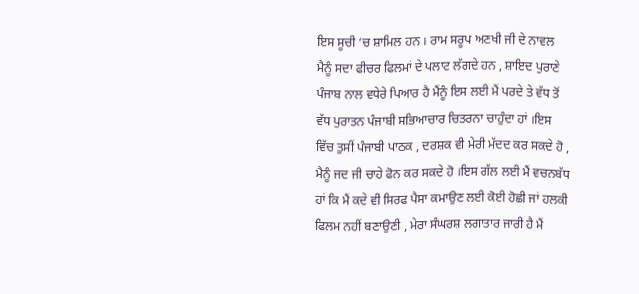ਇਸ ਸੂਚੀ ‘ਚ ਸ਼ਾਮਿਲ ਹਨ । ਰਾਮ ਸਰੂਪ ਅਣਖੀ ਜੀ ਦੇ ਨਾਵਲ ਮੈਨੂੰ ਸਦਾ ਫੀਚਰ ਫਿਲਮਾਂ ਦੇ ਪਲਾਟ ਲੱਗਦੇ ਹਨ , ਸ਼ਾਇਦ ਪੁਰਾਣੇ ਪੰਜਾਬ ਨਾਲ ਵਧੇਰੇ ਪਿਆਰ ਹੈ ਮੈਂਨੂੰ ਇਸ ਲਈ ਮੈਂ ਪਰਦੇ ਤੇ ਵੱਧ ਤੋਂ ਵੱਧ ਪੁਰਾਤਨ ਪੰਜਾਬੀ ਸਭਿਆਚਾਰ ਚਿਤਰਨਾ ਚਾਹੁੰਦਾ ਹਾਂ ।ਇਸ ਵਿੱਚ ਤੁਸੀਂ ਪੰਜਾਬੀ ਪਾਠਕ , ਦਰਸ਼ਕ ਵੀ ਮੇਰੀ ਮੱਦਦ ਕਰ ਸਕਦੇ ਹੋ , ਮੈਨੂੰ ਜਦ ਜੀ ਚਾਹੇ ਫੋਨ ਕਰ ਸਕਦੇ ਹੋ ।ਇਸ ਗੱਲ ਲਈ ਮੈਂ ਵਚਨਬੱਧ ਹਾਂ ਕਿ ਮੈਂ ਕਦੇ ਵੀ ਸਿਰਫ ਪੈਸਾ ਕਮਾਉਣ ਲਈ ਕੋਈ ਹੋਛੀ ਜਾਂ ਹਲਕੀ ਫਿਲਮ ਨਹੀਂ ਬਣਾਉਣੀ , ਮੇਰਾ ਸੰਘਰਸ਼ ਲਗਾਤਾਰ ਜਾਰੀ ਹੈ ਮੈਂ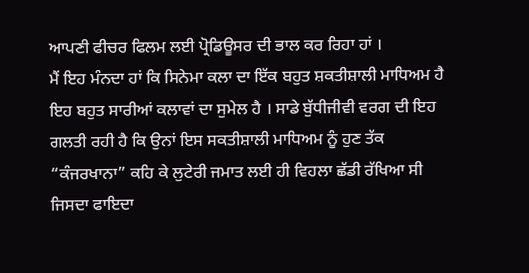ਆਪਣੀ ਫੀਚਰ ਫਿਲਮ ਲਈ ਪ੍ਰੋਡਿਊਸਰ ਦੀ ਭਾਲ ਕਰ ਰਿਹਾ ਹਾਂ ।
ਮੈਂ ਇਹ ਮੰਨਦਾ ਹਾਂ ਕਿ ਸਿਨੇਮਾ ਕਲਾ ਦਾ ਇੱਕ ਬਹੁਤ ਸ਼ਕਤੀਸ਼ਾਲੀ ਮਾਧਿਅਮ ਹੈ ਇਹ ਬਹੁਤ ਸਾਰੀਆਂ ਕਲਾਵਾਂ ਦਾ ਸੁਮੇਲ ਹੈ । ਸਾਡੇ ਬੁੱਧੀਜੀਵੀ ਵਰਗ ਦੀ ਇਹ ਗਲਤੀ ਰਹੀ ਹੈ ਕਿ ਉਨਾਂ ਇਸ ਸਕਤੀਸ਼ਾਲੀ ਮਾਧਿਅਮ ਨੂੰ ਹੁਣ ਤੱਕ “ਕੰਜਰਖਾਨਾ” ਕਹਿ ਕੇ ਲੁਟੇਰੀ ਜਮਾਤ ਲਈ ਹੀ ਵਿਹਲਾ ਛੱਡੀ ਰੱਖਿਆ ਸੀ ਜਿਸਦਾ ਫਾਇਦਾ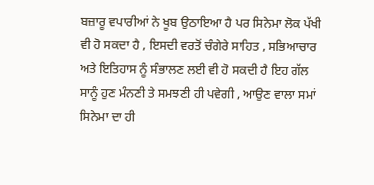ਬਜ਼ਾਰੂ ਵਪਾਰੀਆਂ ਨੇ ਖੂਬ ਉਠਾਇਆ ਹੈ ਪਰ ਸਿਨੇਮਾ ਲੋਕ ਪੱਖੀ ਵੀ ਹੋ ਸਕਦਾ ਹੈ , ਇਸਦੀ ਵਰਤੋਂ ਚੰਗੇਰੇ ਸਾਹਿਤ , ਸਭਿਆਚਾਰ ਅਤੇ ਇਤਿਹਾਸ ਨੂੰ ਸੰਭਾਲਣ ਲਈ ਵੀ ਹੋ ਸਕਦੀ ਹੈ ਇਹ ਗੱਲ ਸਾਨੂੰ ਹੁਣ ਮੰਨਣੀ ਤੇ ਸਮਝਣੀ ਹੀ ਪਵੇਗੀ , ਆਉਣ ਵਾਲਾ ਸਮਾਂ ਸਿਨੇਮਾ ਦਾ ਹੀ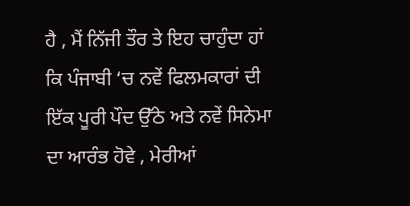ਹੈ , ਮੈਂ ਨਿੱਜੀ ਤੌਰ ਤੇ ਇਹ ਚਾਹੁੰਦਾ ਹਾਂ ਕਿ ਪੰਜਾਬੀ ‘ਚ ਨਵੇਂ ਫਿਲਮਕਾਰਾਂ ਦੀ ਇੱਕ ਪੂਰੀ ਪੌਦ ਉੱਠੇ ਅਤੇ ਨਵੇਂ ਸਿਨੇਮਾ ਦਾ ਆਰੰਭ ਹੋਵੇ , ਮੇਰੀਆਂ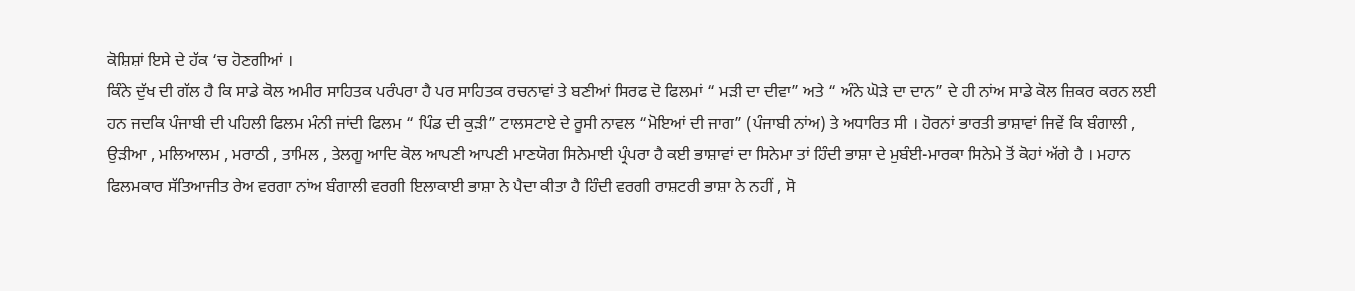ਕੋਸ਼ਿਸ਼ਾਂ ਇਸੇ ਦੇ ਹੱਕ ‘ਚ ਹੋਣਗੀਆਂ ।
ਕਿੰਨੇ ਦੁੱਖ ਦੀ ਗੱਲ ਹੈ ਕਿ ਸਾਡੇ ਕੋਲ ਅਮੀਰ ਸਾਹਿਤਕ ਪਰੰਪਰਾ ਹੈ ਪਰ ਸਾਹਿਤਕ ਰਚਨਾਵਾਂ ਤੇ ਬਣੀਆਂ ਸਿਰਫ ਦੋ ਫਿਲਮਾਂ “ ਮੜੀ ਦਾ ਦੀਵਾ” ਅਤੇ “ ਅੰਨੇ ਘੋੜੇ ਦਾ ਦਾਨ” ਦੇ ਹੀ ਨਾਂਅ ਸਾਡੇ ਕੋਲ ਜ਼ਿਕਰ ਕਰਨ ਲਈ ਹਨ ਜਦਕਿ ਪੰਜਾਬੀ ਦੀ ਪਹਿਲੀ ਫਿਲਮ ਮੰਨੀ ਜਾਂਦੀ ਫਿਲਮ “ ਪਿੰਡ ਦੀ ਕੁੜੀ” ਟਾਲਸਟਾਏ ਦੇ ਰੂਸੀ ਨਾਵਲ “ਮੋਇਆਂ ਦੀ ਜਾਗ” (ਪੰਜਾਬੀ ਨਾਂਅ) ਤੇ ਅਧਾਰਿਤ ਸੀ । ਹੋਰਨਾਂ ਭਾਰਤੀ ਭਾਸ਼ਾਵਾਂ ਜਿਵੇਂ ਕਿ ਬੰਗਾਲੀ , ਉੜੀਆ , ਮਲਿਆਲਮ , ਮਰਾਠੀ , ਤਾਮਿਲ , ਤੇਲਗੂ ਆਦਿ ਕੋਲ ਆਪਣੀ ਆਪਣੀ ਮਾਣਯੋਗ ਸਿਨੇਮਾਈ ਪ੍ਰੰਪਰਾ ਹੈ ਕਈ ਭਾਸ਼ਾਵਾਂ ਦਾ ਸਿਨੇਮਾ ਤਾਂ ਹਿੰਦੀ ਭਾਸ਼ਾ ਦੇ ਮੁਬੰਈ-ਮਾਰਕਾ ਸਿਨੇਮੇ ਤੋਂ ਕੋਹਾਂ ਅੱਗੇ ਹੈ । ਮਹਾਨ ਫਿਲਮਕਾਰ ਸੱਤਿਆਜੀਤ ਰੇਅ ਵਰਗਾ ਨਾਂਅ ਬੰਗਾਲੀ ਵਰਗੀ ਇਲਾਕਾਈ ਭਾਸ਼ਾ ਨੇ ਪੈਦਾ ਕੀਤਾ ਹੈ ਹਿੰਦੀ ਵਰਗੀ ਰਾਸ਼ਟਰੀ ਭਾਸ਼ਾ ਨੇ ਨਹੀਂ , ਸੋ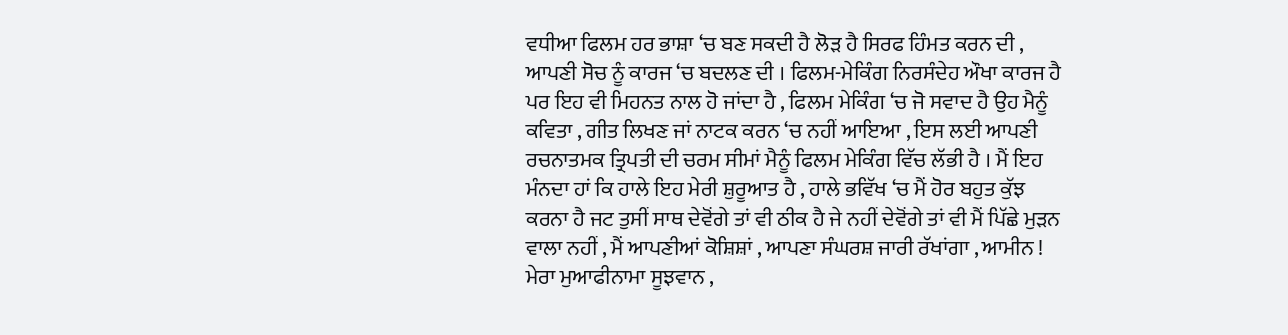ਵਧੀਆ ਫਿਲਮ ਹਰ ਭਾਸ਼ਾ ‘ਚ ਬਣ ਸਕਦੀ ਹੈ ਲੋੜ ਹੈ ਸਿਰਫ ਹਿੰਮਤ ਕਰਨ ਦੀ , ਆਪਣੀ ਸੋਚ ਨੂੰ ਕਾਰਜ ‘ਚ ਬਦਲਣ ਦੀ । ਫਿਲਮ-ਮੇਕਿੰਗ ਨਿਰਸੰਦੇਹ ਔਖਾ ਕਾਰਜ ਹੈ ਪਰ ਇਹ ਵੀ ਮਿਹਨਤ ਨਾਲ ਹੋ ਜਾਂਦਾ ਹੈ , ਫਿਲਮ ਮੇਕਿੰਗ ‘ਚ ਜੋ ਸਵਾਦ ਹੈ ਉਹ ਮੈਨੂੰ ਕਵਿਤਾ , ਗੀਤ ਲਿਖਣ ਜਾਂ ਨਾਟਕ ਕਰਨ ‘ਚ ਨਹੀਂ ਆਇਆ , ਇਸ ਲਈ ਆਪਣੀ ਰਚਨਾਤਮਕ ਤ੍ਰਿਪਤੀ ਦੀ ਚਰਮ ਸੀਮਾਂ ਮੈਨੂੰ ਫਿਲਮ ਮੇਕਿੰਗ ਵਿੱਚ ਲੱਭੀ ਹੈ । ਮੈਂ ਇਹ ਮੰਨਦਾ ਹਾਂ ਕਿ ਹਾਲੇ ਇਹ ਮੇਰੀ ਸ਼ੁਰੂਆਤ ਹੈ , ਹਾਲੇ ਭਵਿੱਖ ‘ਚ ਮੈਂ ਹੋਰ ਬਹੁਤ ਕੁੱਝ ਕਰਨਾ ਹੈ ਜਟ ਤੁਸੀਂ ਸਾਥ ਦੇਵੋਂਗੇ ਤਾਂ ਵੀ ਠੀਕ ਹੈ ਜੇ ਨਹੀਂ ਦੇਵੋਂਗੇ ਤਾਂ ਵੀ ਮੈਂ ਪਿੱਛੇ ਮੁੜਨ ਵਾਲਾ ਨਹੀਂ , ਮੈਂ ਆਪਣੀਆਂ ਕੋਸ਼ਿਸ਼ਾਂ , ਆਪਣਾ ਸੰਘਰਸ਼ ਜਾਰੀ ਰੱਖਾਂਗਾ , ਆਮੀਨ !
ਮੇਰਾ ਮੁਆਫੀਨਾਮਾ ਸੂਝਵਾਨ ,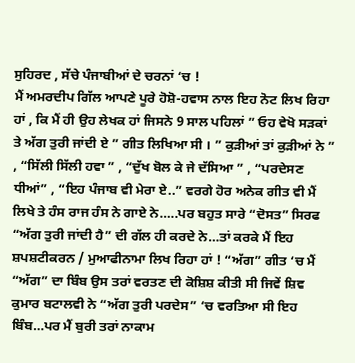ਸੁਹਿਰਦ , ਸੱਚੇ ਪੰਜਾਬੀਆਂ ਦੇ ਚਰਨਾਂ ‘ਚ !
ਮੈਂ ਅਮਰਦੀਪ ਗਿੱਲ ਆਪਣੇ ਪੂਰੇ ਹੋਸ਼ੋ-ਹਵਾਸ ਨਾਲ ਇਹ ਨੋਟ ਲਿਖ ਰਿਹਾ ਹਾਂ , ਕਿ ਮੈਂ ਹੀ ਉਹ ਲੇਖਕ ਹਾਂ ਜਿਸਨੇ 9 ਸਾਲ ਪਹਿਲਾਂ ” ਓਹ ਵੇਖੋ ਸੜਕਾਂ ਤੇ ਅੱਗ ਤੁਰੀ ਜਾਂਦੀ ਏ ” ਗੀਤ ਲਿਖਿਆ ਸੀ । ” ਕੁੜੀਆਂ ਤਾਂ ਕੁੜੀਆਂ ਨੇ ” , “ਸਿੱਲੀ ਸਿੱਲੀ ਹਵਾ ” , “ਦੁੱਖ ਬੋਲ ਕੇ ਜੇ ਦੱਸਿਆ ” , “ਪਰਦੇਸਣ ਧੀਆਂ” , “ਇਹ ਪੰਜਾਬ ਵੀ ਮੇਰਾ ਏ..” ਵਰਗੇ ਹੋਰ ਅਨੇਕ ਗੀਤ ਵੀ ਮੈਂ ਲਿਖੇ ਤੇ ਹੰਸ ਰਾਜ ਹੰਸ ਨੇ ਗਾਏ ਨੇ…..ਪਰ ਬਹੁਤ ਸਾਰੇ “ਦੋਸਤ” ਸਿਰਫ “ਅੱਗ ਤੁਰੀ ਜਾਂਦੀ ਹੈ” ਦੀ ਗੱਲ ਹੀ ਕਰਦੇ ਨੇ…ਤਾਂ ਕਰਕੇ ਮੈਂ ਇਹ ਸ਼ਪਸ਼ਟੀਕਰਨ / ਮੁਆਫੀਨਾਮਾ ਲਿਖ ਰਿਹਾ ਹਾਂ ! “ਅੱਗ” ਗੀਤ ‘ਚ ਮੈਂ “ਅੱਗ” ਦਾ ਬਿੰਬ ਉਸ ਤਰਾਂ ਵਰਤਣ ਦੀ ਕੋਸ਼ਿਸ਼ ਕੀਤੀ ਸੀ ਜਿਵੇਂ ਸ਼ਿਵ ਕੁਮਾਰ ਬਟਾਲਵੀ ਨੇ “ਅੱਗ ਤੁਰੀ ਪਰਦੇਸ” ‘ਚ ਵਰਤਿਆ ਸੀ ਇਹ ਬਿੰਬ…ਪਰ ਮੈਂ ਬੁਰੀ ਤਰਾਂ ਨਾਕਾਮ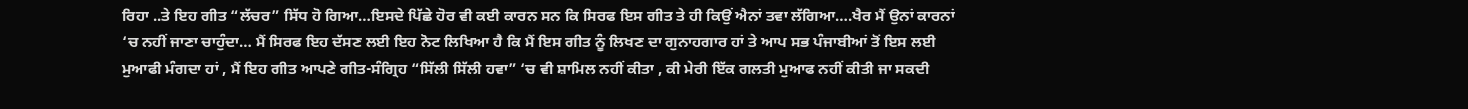ਰਿਹਾ ..ਤੇ ਇਹ ਗੀਤ “ਲੱਚਰ” ਸਿੱਧ ਹੋ ਗਿਆ…ਇਸਦੇ ਪਿੱਛੇ ਹੋਰ ਵੀ ਕਈ ਕਾਰਨ ਸਨ ਕਿ ਸਿਰਫ ਇਸ ਗੀਤ ਤੇ ਹੀ ਕਿਉਂ ਐਨਾਂ ਤਵਾ ਲੱਗਿਆ….ਖੈਰ ਮੈਂ ਉਨਾਂ ਕਾਰਨਾਂ ‘ਚ ਨਹੀਂ ਜਾਣਾ ਚਾਹੁੰਦਾ… ਮੈਂ ਸਿਰਫ ਇਹ ਦੱਸਣ ਲਈ ਇਹ ਨੋਟ ਲਿਖਿਆ ਹੈ ਕਿ ਮੈਂ ਇਸ ਗੀਤ ਨੂੰ ਲਿਖਣ ਦਾ ਗੁਨਾਹਗਾਰ ਹਾਂ ਤੇ ਆਪ ਸਭ ਪੰਜਾਬੀਆਂ ਤੋਂ ਇਸ ਲਈ ਮੁਆਫੀ ਮੰਗਦਾ ਹਾਂ , ਮੈਂ ਇਹ ਗੀਤ ਆਪਣੇ ਗੀਤ-ਸੰਗ੍ਰਿਹ “ਸਿੱਲੀ ਸਿੱਲੀ ਹਵਾ” ‘ਚ ਵੀ ਸ਼ਾਮਿਲ ਨਹੀਂ ਕੀਤਾ , ਕੀ ਮੇਰੀ ਇੱਕ ਗਲਤੀ ਮੁਆਫ ਨਹੀਂ ਕੀਤੀ ਜਾ ਸਕਦੀ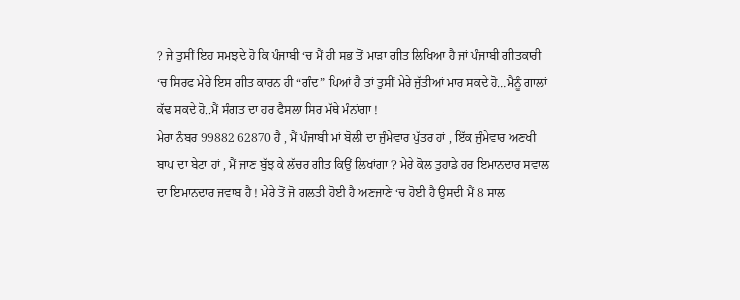? ਜੇ ਤੁਸੀਂ ਇਹ ਸਮਝਦੇ ਹੋ ਕਿ ਪੰਜਾਬੀ ‘ਚ ਮੈਂ ਹੀ ਸਭ ਤੋਂ ਮਾੜਾ ਗੀਤ ਲਿਖਿਆ ਹੈ ਜਾਂ ਪੰਜਾਬੀ ਗੀਤਕਾਰੀ ‘ਚ ਸਿਰਫ ਮੇਰੇ ਇਸ ਗੀਤ ਕਾਰਨ ਹੀ “ਗੰਦ” ਪਿਆਂ ਹੈ ਤਾਂ ਤੁਸੀਂ ਮੇਰੇ ਜੁੱਤੀਆਂ ਮਾਰ ਸਕਦੇ ਹੋ…ਮੈਨੂੰ ਗਾਲਾਂ ਕੱਢ ਸਕਦੇ ਹੋ..ਮੈਂ ਸੰਗਤ ਦਾ ਹਰ ਫੈਸਲਾ ਸਿਰ ਮੱਥੇ ਮੰਨਾਂਗਾ !
ਮੇਰਾ ਨੰਬਰ 99882 62870 ਹੈ , ਮੈਂ ਪੰਜਾਬੀ ਮਾਂ ਬੋਲੀ ਦਾ ਜੁੰਮੇਵਾਰ ਪੁੱਤਰ ਹਾਂ , ਇੱਕ ਜੁੰਮੇਵਾਰ ਅਣਖੀ ਬਾਪ ਦਾ ਬੇਟਾ ਹਾਂ , ਮੈਂ ਜਾਣ ਬੁੱਝ ਕੇ ਲੱਚਰ ਗੀਤ ਕਿਉਂ ਲਿਖਾਂਗਾ ? ਮੇਰੇ ਕੋਲ ਤੁਹਾਡੇ ਹਰ ਇਮਾਨਦਾਰ ਸਵਾਲ ਦਾ ਇਮਾਨਦਾਰ ਜਵਾਬ ਹੈ ! ਮੇਰੇ ਤੋਂ ਜੋ ਗਲਤੀ ਹੋਈ ਹੈ ਅਣਜਾਣੇ ‘ਚ ਹੋਈ ਹੈ ਉਸਦੀ ਮੈਂ 8 ਸਾਲ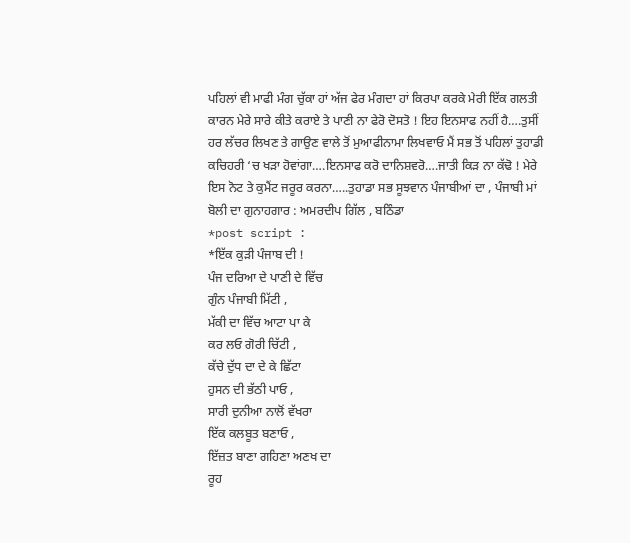ਪਹਿਲਾਂ ਵੀ ਮਾਫੀ ਮੰਗ ਚੁੱਕਾ ਹਾਂ ਅੱਜ ਫੇਰ ਮੰਗਦਾ ਹਾਂ ਕਿਰਪਾ ਕਰਕੇ ਮੇਰੀ ਇੱਕ ਗਲਤੀ ਕਾਰਨ ਮੇਰੇ ਸਾਰੇ ਕੀਤੇ ਕਰਾਏ ਤੇ ਪਾਣੀ ਨਾ ਫੇਰੋ ਦੋਸਤੋ ! ਇਹ ਇਨਸਾਫ ਨਹੀਂ ਹੈ….ਤੁਸੀਂ ਹਰ ਲੱਚਰ ਲਿਖਣ ਤੇ ਗਾਉਣ ਵਾਲੇ ਤੋਂ ਮੁਆਫੀਨਾਮਾ ਲਿਖਵਾਓ ਮੈਂ ਸਭ ਤੋਂ ਪਹਿਲਾਂ ਤੁਹਾਡੀ ਕਚਿਹਰੀ ‘ਚ ਖੜਾ ਹੋਵਾਂਗਾ….ਇਨਸਾਫ ਕਰੋ ਦਾਨਿਸ਼ਵਰੋ….ਜਾਤੀ ਕਿੜ ਨਾ ਕੱਢੋ ! ਮੇਰੇ ਇਸ ਨੋਟ ਤੇ ਕੁਮੈਂਟ ਜਰੂਰ ਕਰਨਾ…..ਤੁਹਾਡਾ ਸਭ ਸੂਝਵਾਨ ਪੰਜਾਬੀਆਂ ਦਾ , ਪੰਜਾਬੀ ਮਾਂ ਬੋਲੀ ਦਾ ਗੁਨਾਹਗਾਰ : ਅਮਰਦੀਪ ਗਿੱਲ , ਬਠਿੰਡਾ
*post script :
*ਇੱਕ ਕੁੜੀ ਪੰਜਾਬ ਦੀ !
ਪੰਜ ਦਰਿਆ ਦੇ ਪਾਣੀ ਦੇ ਵਿੱਚ
ਗੁੰਨ ਪੰਜਾਬੀ ਮਿੱਟੀ ,
ਮੱਕੀ ਦਾ ਵਿੱਚ ਆਟਾ ਪਾ ਕੇ
ਕਰ ਲਓ ਗੋਰੀ ਚਿੱਟੀ ,
ਕੱਚੇ ਦੁੱਧ ਦਾ ਦੇ ਕੇ ਛਿੱਟਾ
ਹੁਸਨ ਦੀ ਭੱਠੀ ਪਾਓ ,
ਸਾਰੀ ਦੁਨੀਆ ਨਾਲੋਂ ਵੱਖਰਾ
ਇੱਕ ਕਲਬੂਤ ਬਣਾਓ ,
ਇੱਜ਼ਤ ਬਾਣਾ ਗਹਿਣਾ ਅਣਖ ਦਾ
ਰੂਹ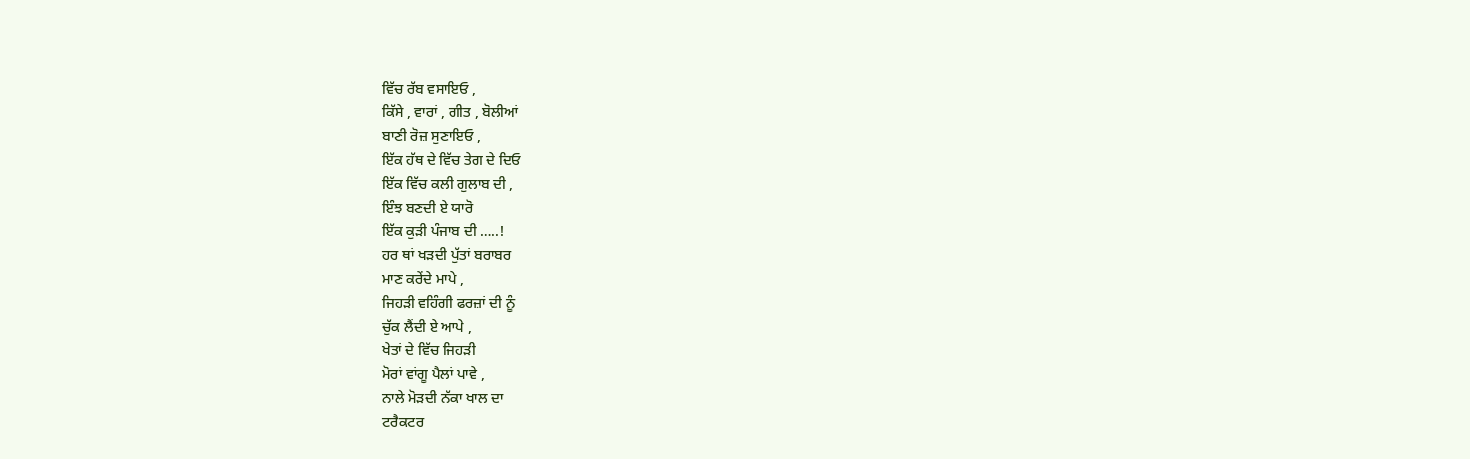ਵਿੱਚ ਰੱਬ ਵਸਾਇਓ ,
ਕਿੱਸੇ , ਵਾਰਾਂ , ਗੀਤ , ਬੋਲੀਆਂ
ਬਾਣੀ ਰੋਜ਼ ਸੁਣਾਇਓ ,
ਇੱਕ ਹੱਥ ਦੇ ਵਿੱਚ ਤੇਗ ਦੇ ਦਿਓ
ਇੱਕ ਵਿੱਚ ਕਲੀ ਗੁਲਾਬ ਦੀ ,
ਇੰਝ ਬਣਦੀ ਏ ਯਾਰੋ
ਇੱਕ ਕੁੜੀ ਪੰਜਾਬ ਦੀ …..!
ਹਰ ਥਾਂ ਖੜਦੀ ਪੁੱਤਾਂ ਬਰਾਬਰ
ਮਾਣ ਕਰੇਂਦੇ ਮਾਪੇ ,
ਜਿਹੜੀ ਵਹਿੰਗੀ ਫਰਜ਼ਾਂ ਦੀ ਨੂੰ
ਚੁੱਕ ਲੈਂਦੀ ਏ ਆਪੇ ,
ਖੇਤਾਂ ਦੇ ਵਿੱਚ ਜਿਹੜੀ
ਮੋਰਾਂ ਵਾਂਗੂ ਪੈਲਾਂ ਪਾਵੇ ,
ਨਾਲੇ ਮੋੜਦੀ ਨੱਕਾ ਖਾਲ ਦਾ
ਟਰੈਕਟਰ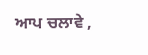ਆਪ ਚਲਾਵੇ ,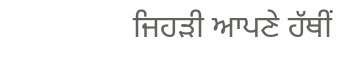ਜਿਹੜੀ ਆਪਣੇ ਹੱਥੀਂ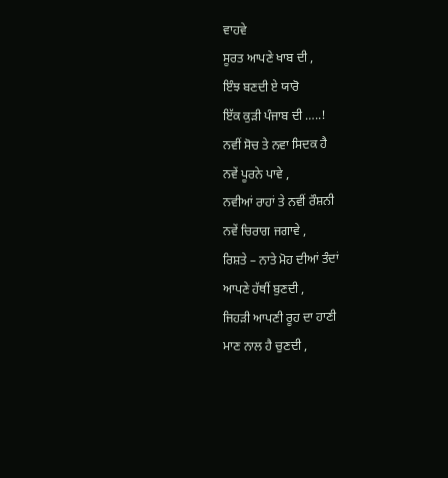ਵਾਹਵੇ
ਸੂਰਤ ਆਪਣੇ ਖਾਬ ਦੀ ,
ਇੰਝ ਬਣਦੀ ਏ ਯਾਰੋ
ਇੱਕ ਕੁੜੀ ਪੰਜਾਬ ਦੀ …..!
ਨਵੀਂ ਸੋਚ ਤੇ ਨਵਾ ਸਿਦਕ ਹੈ
ਨਵੇਂ ਪੂਰਨੇ ਪਾਵੇ ,
ਨਵੀਆਂ ਰਾਹਾਂ ਤੇ ਨਵੀਂ ਰੌਸ਼ਨੀ
ਨਵੇਂ ਚਿਰਾਗ ਜਗਾਵੇ ,
ਰਿਸ਼ਤੇ – ਨਾਤੇ ਮੋਹ ਦੀਆਂ ਤੰਦਾਂ
ਆਪਣੇ ਹੱਥੀਂ ਬੁਣਦੀ ,
ਜਿਹੜੀ ਆਪਣੀ ਰੂਹ ਦਾ ਹਾਣੀ
ਮਾਣ ਨਾਲ ਹੈ ਚੁਣਦੀ ,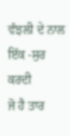ਵੰਝਲੀ ਦੇ ਨਾਲ ਇੱਕ -ਸੁਰ ਕਰਦੀ
ਜੋ ਹੈ ਤਾਰ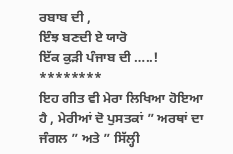ਰਬਾਬ ਦੀ ,
ਇੰਝ ਬਣਦੀ ਏ ਯਾਰੋ
ਇੱਕ ਕੁੜੀ ਪੰਜਾਬ ਦੀ …..!
********
ਇਹ ਗੀਤ ਵੀ ਮੇਰਾ ਲਿਖਿਆ ਹੋਇਆ ਹੈ , ਮੇਰੀਆਂ ਦੋ ਪੁਸਤਕਾਂ ” ਅਰਥਾਂ ਦਾ ਜੰਗਲ ” ਅਤੇ ” ਸਿੱਲ੍ਹੀ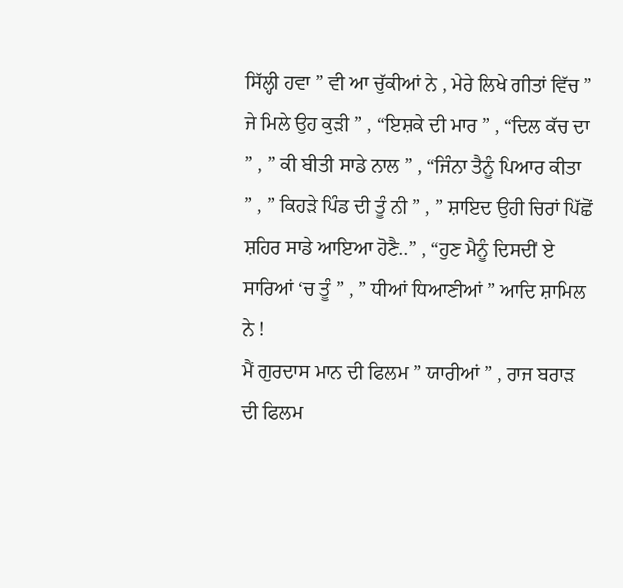ਸਿੱਲ੍ਹੀ ਹਵਾ ” ਵੀ ਆ ਚੁੱਕੀਆਂ ਨੇ , ਮੇਰੇ ਲਿਖੇ ਗੀਤਾਂ ਵਿੱਚ ” ਜੇ ਮਿਲੇ ਉਹ ਕੁੜੀ ” , “ਇਸ਼ਕੇ ਦੀ ਮਾਰ ” , “ਦਿਲ ਕੱਚ ਦਾ ” , ” ਕੀ ਬੀਤੀ ਸਾਡੇ ਨਾਲ ” , “ਜਿੰਨਾ ਤੈਨੂੰ ਪਿਆਰ ਕੀਤਾ ” , ” ਕਿਹੜੇ ਪਿੰਡ ਦੀ ਤੂੰ ਨੀ ” , ” ਸ਼ਾਇਦ ਉਹੀ ਚਿਰਾਂ ਪਿੱਛੋਂ ਸ਼ਹਿਰ ਸਾਡੇ ਆਇਆ ਹੋਣੈ..” , “ਹੁਣ ਮੈਨੂੰ ਦਿਸਦੀਂ ਏ ਸਾਰਿਆਂ ‘ਚ ਤੂੰ ” , ” ਧੀਆਂ ਧਿਆਣੀਆਂ ” ਆਦਿ ਸ਼ਾਮਿਲ ਨੇ !
ਮੈਂ ਗੁਰਦਾਸ ਮਾਨ ਦੀ ਫਿਲਮ ” ਯਾਰੀਆਂ ” , ਰਾਜ ਬਰਾੜ ਦੀ ਫਿਲਮ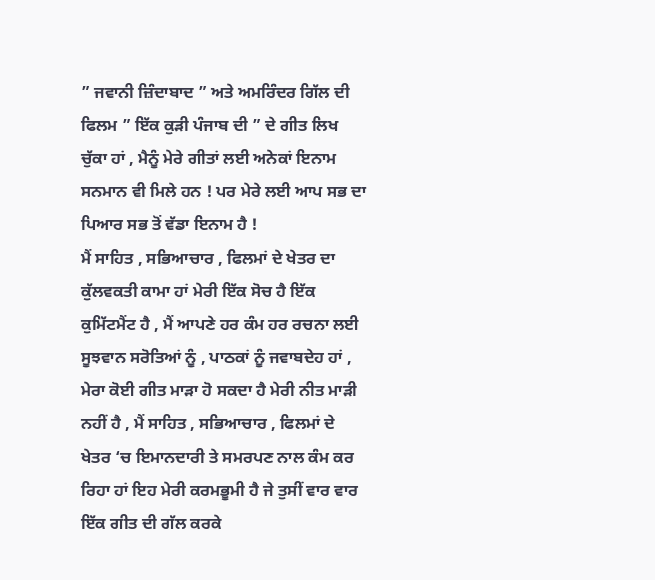” ਜਵਾਨੀ ਜ਼ਿੰਦਾਬਾਦ ” ਅਤੇ ਅਮਰਿੰਦਰ ਗਿੱਲ ਦੀ ਫਿਲਮ ” ਇੱਕ ਕੁੜੀ ਪੰਜਾਬ ਦੀ ” ਦੇ ਗੀਤ ਲਿਖ ਚੁੱਕਾ ਹਾਂ , ਮੈਨੂੰ ਮੇਰੇ ਗੀਤਾਂ ਲਈ ਅਨੇਕਾਂ ਇਨਾਮ ਸਨਮਾਨ ਵੀ ਮਿਲੇ ਹਨ ! ਪਰ ਮੇਰੇ ਲਈ ਆਪ ਸਭ ਦਾ ਪਿਆਰ ਸਭ ਤੋਂ ਵੱਡਾ ਇਨਾਮ ਹੈ !
ਮੈਂ ਸਾਹਿਤ , ਸਭਿਆਚਾਰ , ਫਿਲਮਾਂ ਦੇ ਖੇਤਰ ਦਾ ਕੁੱਲਵਕਤੀ ਕਾਮਾ ਹਾਂ ਮੇਰੀ ਇੱਕ ਸੋਚ ਹੈ ਇੱਕ ਕੁਮਿੱਟਮੈਂਟ ਹੈ , ਮੈਂ ਆਪਣੇ ਹਰ ਕੰਮ ਹਰ ਰਚਨਾ ਲਈ ਸੂਝਵਾਨ ਸਰੋਤਿਆਂ ਨੂੰ , ਪਾਠਕਾਂ ਨੂੰ ਜਵਾਬਦੇਹ ਹਾਂ , ਮੇਰਾ ਕੋਈ ਗੀਤ ਮਾੜਾ ਹੋ ਸਕਦਾ ਹੈ ਮੇਰੀ ਨੀਤ ਮਾੜੀ ਨਹੀਂ ਹੈ , ਮੈਂ ਸਾਹਿਤ , ਸਭਿਆਚਾਰ , ਫਿਲਮਾਂ ਦੇ ਖੇਤਰ ‘ਚ ਇਮਾਨਦਾਰੀ ਤੇ ਸਮਰਪਣ ਨਾਲ ਕੰਮ ਕਰ ਰਿਹਾ ਹਾਂ ਇਹ ਮੇਰੀ ਕਰਮਭੂਮੀ ਹੈ ਜੇ ਤੁਸੀਂ ਵਾਰ ਵਾਰ ਇੱਕ ਗੀਤ ਦੀ ਗੱਲ ਕਰਕੇ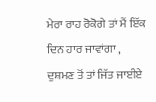ਮੇਰਾ ਰਾਹ ਰੋਕੋਗੇ ਤਾਂ ਮੈਂ ਇੱਕ ਦਿਨ ਹਾਰ ਜਾਵਾਂਗਾ , ਦੁਸ਼ਮਣ ਤੋਂ ਤਾਂ ਜਿੱਤ ਜਾਈਏ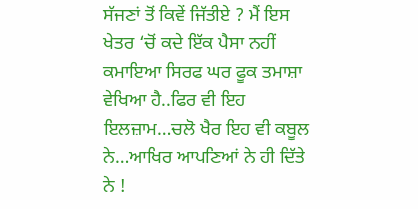ਸੱਜਣਾਂ ਤੋਂ ਕਿਵੇਂ ਜਿੱਤੀਏ ? ਮੈਂ ਇਸ ਖੇਤਰ ‘ਚੋਂ ਕਦੇ ਇੱਕ ਪੈਸਾ ਨਹੀਂ ਕਮਾਇਆ ਸਿਰਫ ਘਰ ਫੂਕ ਤਮਾਸ਼ਾ ਵੇਖਿਆ ਹੈ..ਫਿਰ ਵੀ ਇਹ ਇਲਜ਼ਾਮ…ਚਲੋ ਖੈਰ ਇਹ ਵੀ ਕਬੂਲ ਨੇ…ਆਖਿਰ ਆਪਣਿਆਂ ਨੇ ਹੀ ਦਿੱਤੇ ਨੇ !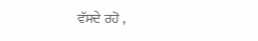ਵੱਸਦੇ ਰਹੋ ,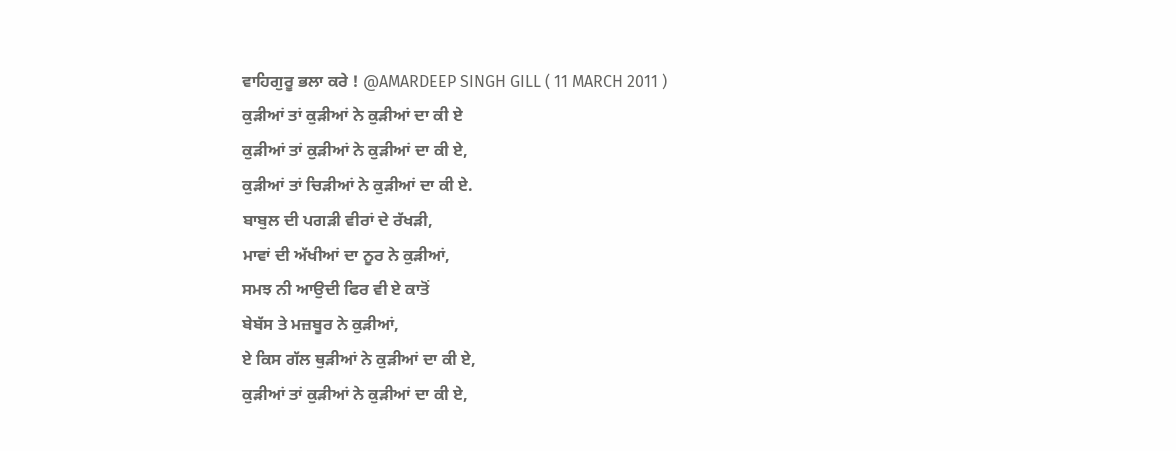ਵਾਹਿਗੁਰੂ ਭਲਾ ਕਰੇ ! @AMARDEEP SINGH GILL ( 11 MARCH 2011 )
ਕੁੜੀਆਂ ਤਾਂ ਕੁੜੀਆਂ ਨੇ ਕੁੜੀਆਂ ਦਾ ਕੀ ਏ
ਕੁੜੀਆਂ ਤਾਂ ਕੁੜੀਆਂ ਨੇ ਕੁੜੀਆਂ ਦਾ ਕੀ ਏ,
ਕੁੜੀਆਂ ਤਾਂ ਚਿੜੀਆਂ ਨੇ ਕੁੜੀਆਂ ਦਾ ਕੀ ਏ.
ਬਾਬੁਲ ਦੀ ਪਗੜੀ ਵੀਰਾਂ ਦੇ ਰੱਖੜੀ,
ਮਾਵਾਂ ਦੀ ਅੱਖੀਆਂ ਦਾ ਨੂਰ ਨੇ ਕੁੜੀਆਂ,
ਸਮਝ ਨੀ ਆਉਦੀ ਫਿਰ ਵੀ ਏ ਕਾਤੋਂ
ਬੇਬੱਸ ਤੇ ਮਜ਼ਬੂਰ ਨੇ ਕੁੜੀਆਂ,
ਏ ਕਿਸ ਗੱਲ ਥੁੜੀਆਂ ਨੇ ਕੁੜੀਆਂ ਦਾ ਕੀ ਏ,
ਕੁੜੀਆਂ ਤਾਂ ਕੁੜੀਆਂ ਨੇ ਕੁੜੀਆਂ ਦਾ ਕੀ ਏ,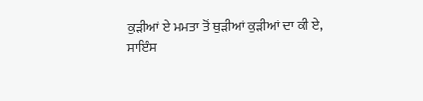ਕੁੜੀਆਂ ਏ ਮਮਤਾ ਤੋਂ ਥੁੜੀਆਂ ਕੁੜੀਆਂ ਦਾ ਕੀ ਏ,
ਸਾਇੰਸ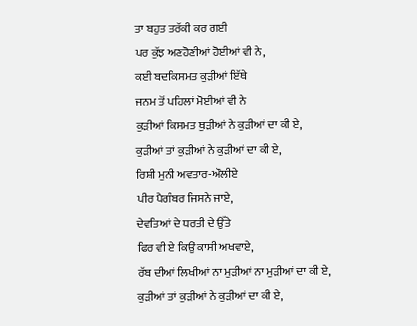ਤਾ ਬਹੁਤ ਤਰੱਕੀ ਕਰ ਗਈ
ਪਰ ਕੁੱਝ ਅਣਹੋਣੀਆਂ ਹੋਈਆਂ ਵੀ ਨੇ,
ਕਈ ਬਦਕਿਸਮਤ ਕੁੜੀਆਂ ਇੱਥੇ
ਜਨਮ ਤੋਂ ਪਹਿਲਾਂ ਮੋਈਆਂ ਵੀ ਨੇ
ਕੁੜੀਆਂ ਕਿਸਮਤ ਥੁੜੀਆਂ ਨੇ ਕੁੜੀਆਂ ਦਾ ਕੀ ਏ,
ਕੁੜੀਆਂ ਤਾਂ ਕੁੜੀਆਂ ਨੇ ਕੁੜੀਆਂ ਦਾ ਕੀ ਏ,
ਰਿਸ਼ੀ ਮੁਨੀ ਅਵਤਾਰ-ਔਲੀਏ
ਪੀਰ ਪੈਗੰਬਰ ਜਿਸਨੇ ਜਾਏ,
ਦੇਵਤਿਆਂ ਦੇ ਧਰਤੀ ਦੇ ਉੱਤੇ
ਫਿਰ ਵੀ ਏ ਕਿਉਂ ਕਾਸੀ ਅਖਵਾਏ,
ਰੱਬ ਦੀਆਂ ਲਿਖੀਆਂ ਨਾ ਮੁੜੀਆਂ ਨਾ ਮੁੜੀਆਂ ਦਾ ਕੀ ਏ,
ਕੁੜੀਆਂ ਤਾਂ ਕੁੜੀਆਂ ਨੇ ਕੁੜੀਆਂ ਦਾ ਕੀ ਏ,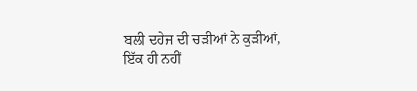ਬਲੀ ਦਹੇਜ ਦੀ ਚੜੀਆਂ ਨੇ ਕੁੜੀਆਂ,
ਇੱਕ ਹੀ ਨਹੀਂ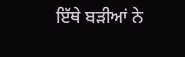ਇੱਥੇ ਬੜੀਆਂ ਨੇ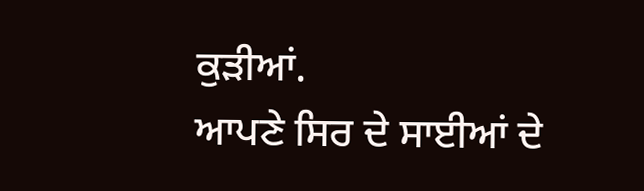ਕੁੜੀਆਂ.
ਆਪਣੇ ਸਿਰ ਦੇ ਸਾਈਆਂ ਦੇ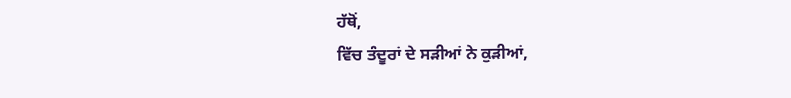ਹੱਥੋਂ,
ਵਿੱਚ ਤੰਦੂਰਾਂ ਦੇ ਸੜੀਆਂ ਨੇ ਕੁੜੀਆਂ,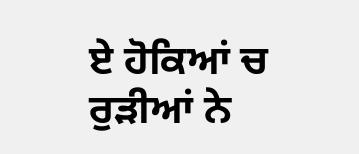ਏ ਹੋਕਿਆਂ ਚ ਰੁੜੀਆਂ ਨੇ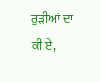ਰੁੜੀਆਂ ਦਾ ਕੀ ਏ,